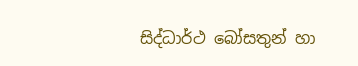සිද්ධාර්ථ බෝසතුන් හා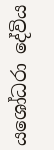යශෝධරා දේවිය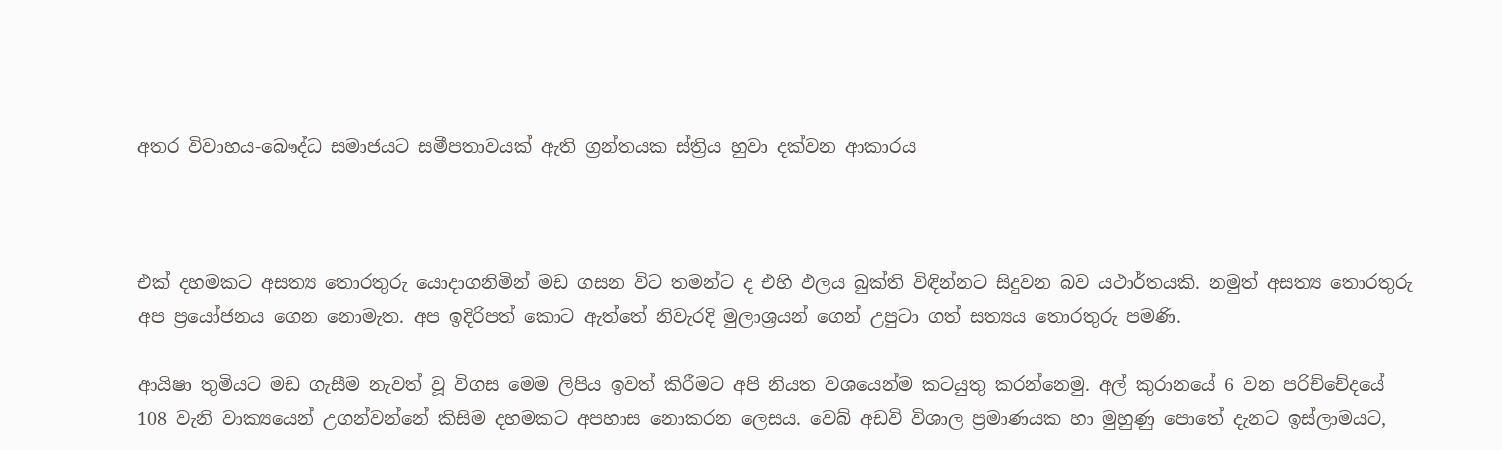අතර විවාහය-බෞද්ධ සමාජයට සමීපතාවයක් ඇති ග්‍රන්තයක ස්ත්‍රිය හුවා දක්වන ආකාරය



එක් දහමකට අසත්‍ය තොරතුරු යොදාගනිමින් මඩ ගසන විට තමන්ට ද එහි ඵලය බුක්ති විඳින්නට සිදුවන බව යථාර්තයකි. නමුත් අසත්‍ය තොරතුරු අප ප්‍රයෝජනය ගෙන නොමැත. අප ඉදිරිපත් කොට ඇත්තේ නිවැරදි මුලාශ්‍රයන් ගෙන් උපුටා ගත් සත්‍යය තොරතුරු පමණි.

ආයිෂා තුමියට මඩ ගැසීම නැවත් වූ විගස මෙම ලිපිය ඉවත් කිරීමට අපි නියත වශයෙන්ම කටයුතු කරන්නෙමු. අල් කුරානයේ 6 වන පරිච්චේදයේ 108 වැනි වාක්‍යයෙන් උගන්වන්නේ කිසිම දහමකට අපහාස නොකරන ලෙසය. වෙබ් අඩවි විශාල ප්‍රමාණයක හා මුහුණු පොතේ දැනට ඉස්ලාමයට,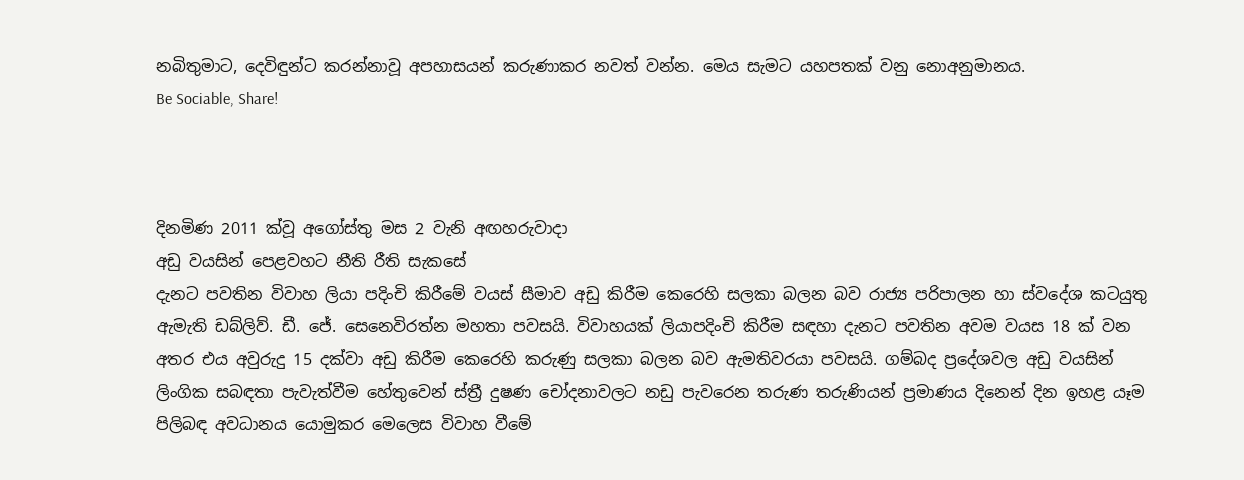නබිතුමාට, දෙවිඳුන්ට කරන්නාවූ අපහාසයන් කරුණාකර නවත් වන්න. මෙය සැමට යහපතක් වනු නොඅනුමානය.
Be Sociable, Share!



දිනමිණ 2011 ක්වූ අගෝස්තු මස 2 වැනි අඟහරුවාදා
අඩු වයසින් පෙළවහට නීති රීති සැකසේ
දැනට පවතින විවාහ ලියා පදිංචි කිරීමේ වයස් සීමාව අඩු කිරීම කෙරෙහි සලකා බලන බව රාජ්‍ය පරිපාලන හා ස්වදේශ කටයුතු ඇමැති ඩබ්ලිව්. ඩී. ජේ. සෙනෙවිරත්න මහතා පවසයි. විවාහයක් ලියාපදිංචි කිරීම සඳහා දැනට පවතින අවම වයස 18 ක් වන අතර එය අවුරුදු 15 දක්වා අඩු කිරීම කෙරෙහි කරුණු සලකා බලන බව ඇමතිවරයා පවසයි. ගම්බද ප්‍රදේශවල අඩු වයසින් ලිංගික සබඳතා පැවැත්වීම හේතුවෙන් ස්ත්‍රී දුෂණ චෝදනාවලට නඩු පැවරෙන තරුණ තරුණියන් ප්‍රමාණය දිනෙන් දින ඉහළ යෑම පිලිබඳ අවධානය යොමුකර මෙලෙස විවාහ වීමේ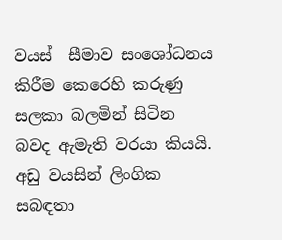වයස්  සීමාව සංශෝධනය කිරීම කෙරෙහි කරුණු සලකා බලමින් සිටින බවද ඇමැති වරයා කියයි. අඩු වයසින් ලිංගික සබඳතා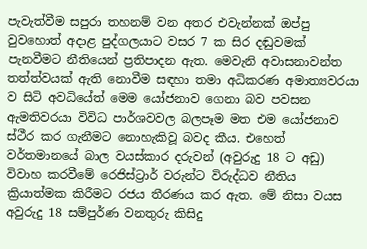පැවැත්වීම සපුරා තහනම් වන අතර එවැන්නක් ඔප්පු වුවහොත් අදාළ පුද්ගලයාට වසර 7 ක සිර දඬුවමක් පැනවීමට නීතියෙන් ප්‍රතිපාදන ඇත. මෙවැනි අවාසනාවන්ත තත්ත්වයක් ඇති නොවීම සඳහා තමා අධිකරණ අමාත්‍යවරයා ව සිටි අවධියේත් මෙම යෝජනාව ගෙනා බව පවසන ඇමතිවරයා විවිධ පාර්ශවවල බලපෑම මත එම යෝජනාව ස්ථීර කර ගැනීමට නොහැකිවූ බවද කීය. එහෙත් වර්තමානයේ බාල වයස්කාර දරුවන් (අවුරුදු 18 ට අඩු) විවාහ කරවීමේ රෙජිස්ට්‍රාර් වරුන්ට විරුද්ධව නීතිය ක්‍රියාත්මක කිරීමට රජය තීරණය කර ඇත. මේ නිසා වයස අවුරුදු 18 සම්පුර්ණ වනතුරු කිසිදු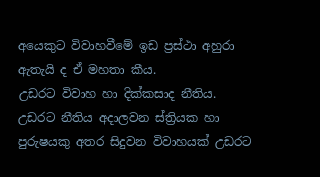අයෙකුට විවාහවීමේ ඉඩ ප්‍රස්ථා අහුරා ඇතැයි ද ඒ මහතා කීය.
උඩරට විවාහ හා දික්කසාද නීතිය.
උඩරට නීතිය අදාලවන ස්ත්‍රියක හා පුරුෂයකු අතර සිදුවන විවාහයක් උඩරට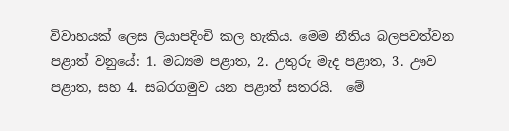විවාහයක් ලෙස ලියාපදිංචි කල හැකිය. මෙම නීතිය බලපවත්වන පළාත් වනුයේ: 1. මධ්‍යම පළාත, 2. උතුරු මැද පළාත, 3. ඌව පළාත, සහ 4. සබරගමුව යන පළාත් සතරයි.  මේ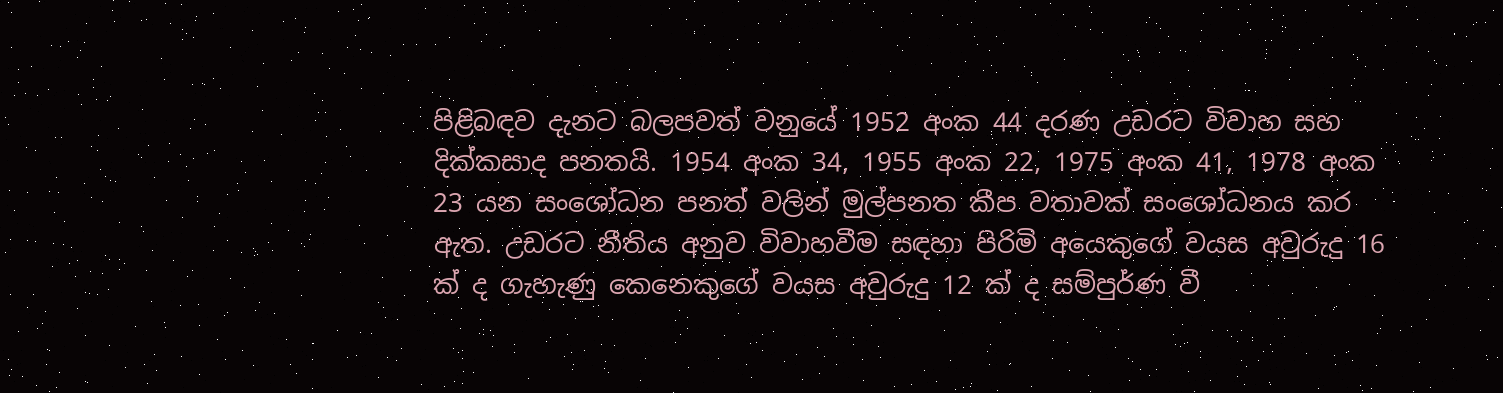පිළිබඳව දැනට බලපවත් වනුයේ 1952 අංක 44 දරණ උඩරට විවාහ සහ දික්කසාද පනතයි. 1954 අංක 34, 1955 අංක 22, 1975 අංක 41, 1978 අංක 23 යන සංශෝධන පනත් වලින් මුල්පනත කීප වතාවක් සංශෝධනය කර ඇත. උඩරට නීතිය අනුව විවාහවීම සඳහා පිරිමි අයෙකුගේ වයස අවුරුදු 16 ක් ද ගැහැණු කෙනෙකුගේ වයස අවුරුදු 12 ක් ද සම්පුර්ණ වී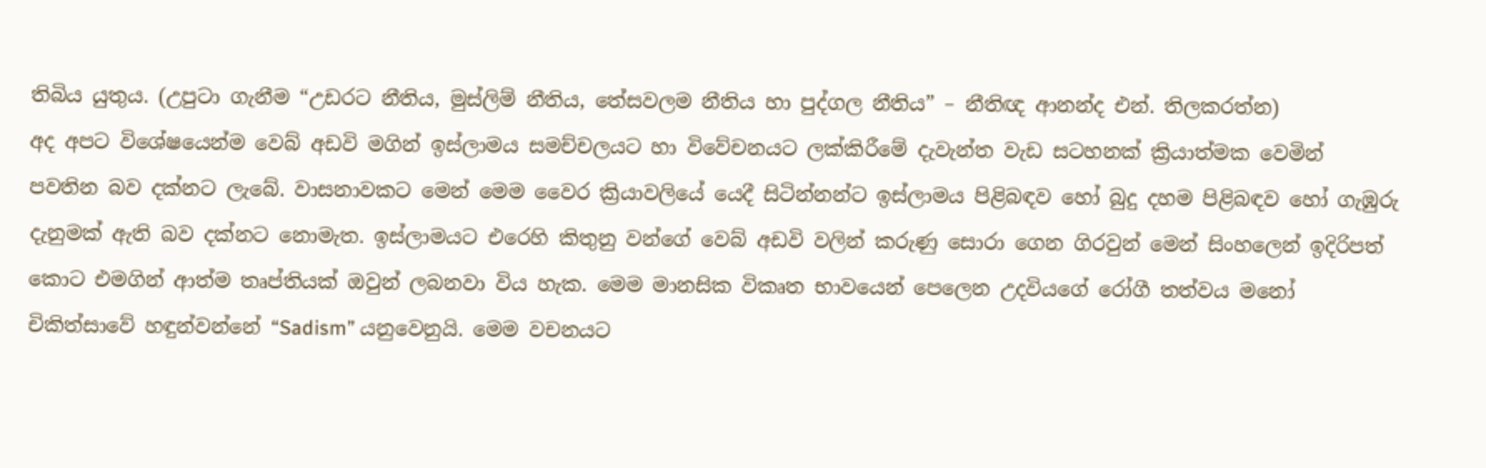තිබිය යුතුය. (උපුටා ගැනීම “උඩරට නීතිය, මුස්ලිම් නීතිය, තේසවලම නීතිය හා පුද්ගල නීතිය” – නීතිඥ ආනන්ද එන්. තිලකරත්න)
අද අපට විශේෂයෙන්ම වෙබ් අඩවි මගින් ඉස්ලාමය සමච්චලයට හා විවේචනයට ලක්කිරීමේ දැවැන්ත වැඩ සටහනක් ක්‍රියාත්මක වෙමින් පවතින බව දක්නට ලැබේ. වාසනාවකට මෙන් මෙම වෛර ක්‍රියාවලියේ යෙදී සිටින්නන්ට ඉස්ලාමය පිළිබඳව හෝ බුදු දහම පිළිබඳව හෝ ගැඹුරු දැනුමක් ඇති බව දක්නට නොමැත. ඉස්ලාමයට එරෙහි කිතුනු වන්ගේ වෙබ් අඩවි වලින් කරුණු සොරා ගෙන ගිරවුන් මෙන් සිංහලෙන් ඉදිරිපත් කොට එමගින් ආත්ම තෘප්තියක් ඔවුන් ලබනවා විය හැක. මෙම මානසික විකෘත භාවයෙන් පෙලෙන උදවියගේ රෝගී තත්වය මනෝ චිකිත්සාවේ හඳුන්වන්නේ “Sadism” යනුවෙනුයි. මෙම වචනයට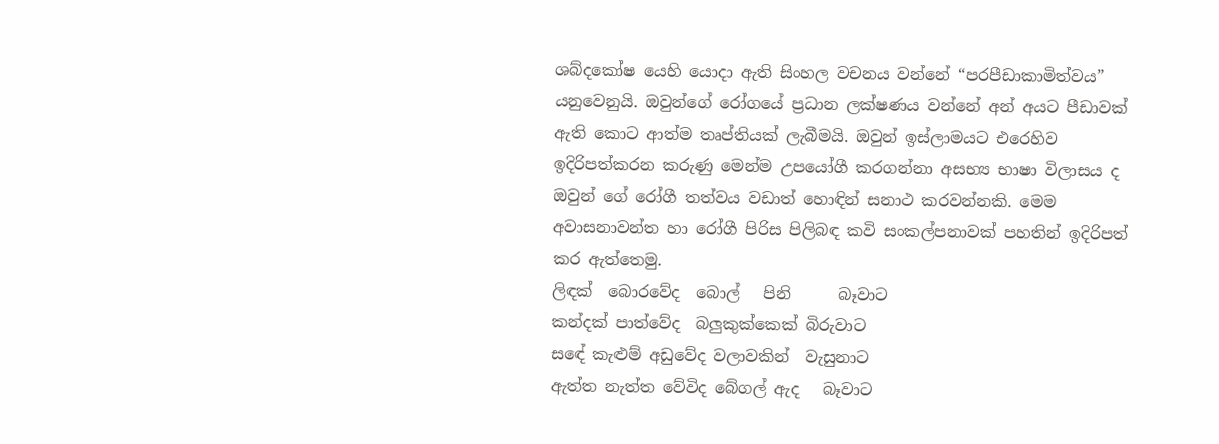ශබ්දකෝෂ යෙහි යොදා ඇති සිංහල වචනය වන්නේ “පරපීඩාකාමිත්වය” යනුවෙනුයි. ඔවුන්ගේ රෝගයේ ප්‍රධාන ලක්ෂණය වන්නේ අන් අයට පීඩාවක් ඇති කොට ආත්ම තෘප්තියක් ලැබීමයි. ඔවුන් ඉස්ලාමයට එරෙහිව ඉදිරිපත්කරන කරුණු මෙන්ම උපයෝගී කරගන්නා අසභ්‍ය භාෂා විලාසය ද ඔවුන් ගේ රෝගී තත්වය වඩාත් හොඳින් සනාථ කරවන්නකි. මෙම අවාසනාවන්ත හා රෝගී පිරිස පිලිබඳ කවි සංකල්පනාවක් පහතින් ඉදිරිපත් කර ඇත්තෙමු.
ලිඳක්  බොරවේද  බොල්   පිනි      බෑවාට
කන්දක් පාත්වේද  බලුකුක්කෙක් බිරුවාට
සඳේ කැළුම් අඩුවේද වලාවකින්  වැසුනාට
ඇත්ත නැත්ත වේවිද බේගල් ඇද   බෑවාට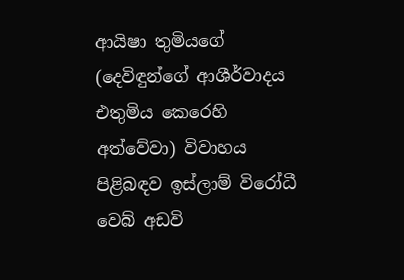ආයිෂා තුමියගේ (දෙවිඳුන්ගේ ආශීර්වාදය එතුමිය කෙරෙහි අත්වේවා) විවාහය පිළිබඳව ඉස්ලාම් විරෝධී වෙබ් අඩවි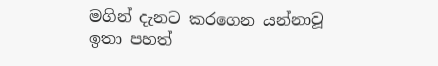මගින් දැනට කරගෙන යන්නාවූ ඉතා පහත්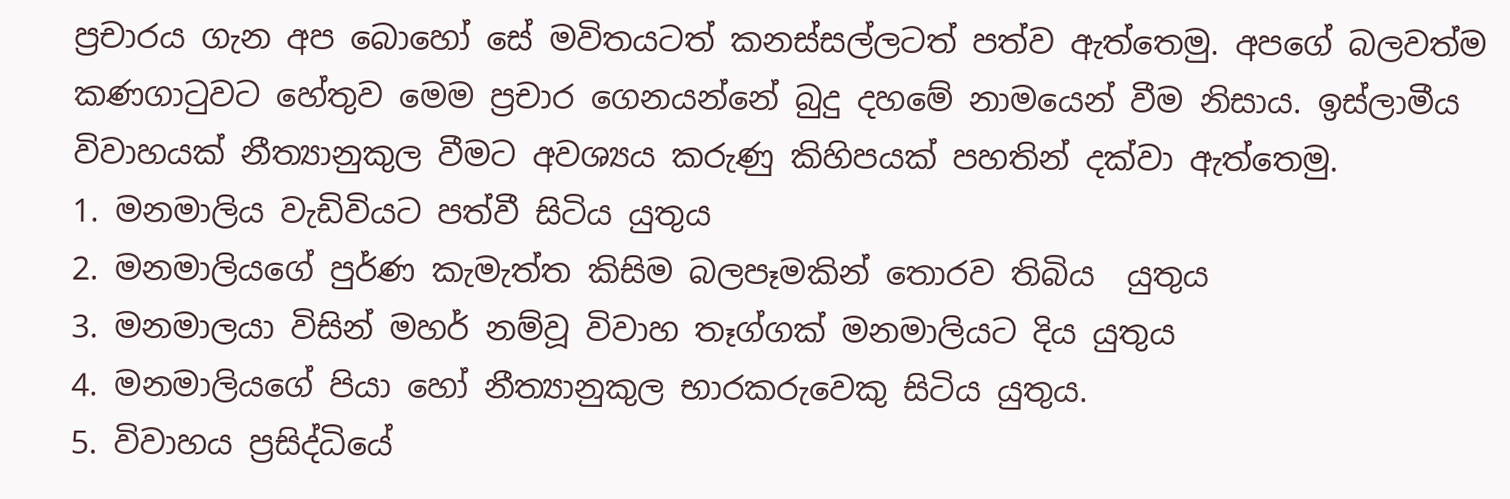ප්‍රචාරය ගැන අප බොහෝ සේ මවිතයටත් කනස්සල්ලටත් පත්ව ඇත්තෙමු. අපගේ බලවත්ම කණගාටුවට හේතුව මෙම ප්‍රචාර ගෙනයන්නේ බුදු දහමේ නාමයෙන් වීම නිසාය. ඉස්ලාමීය විවාහයක් නීත්‍යානුකුල වීමට අවශ්‍යය කරුණු කිහිපයක් පහතින් දක්වා ඇත්තෙමු.
1. මනමාලිය වැඩිවියට පත්වී සිටිය යුතුය
2. මනමාලියගේ පුර්ණ කැමැත්ත කිසිම බලපෑමකින් තොරව තිබිය  යුතුය
3. මනමාලයා විසින් මහර් නම්වූ විවාහ තෑග්ගක් මනමාලියට දිය යුතුය
4. මනමාලියගේ පියා හෝ නීත්‍යානුකුල භාරකරුවෙකු සිටිය යුතුය.
5. විවාහය ප්‍රසිද්ධියේ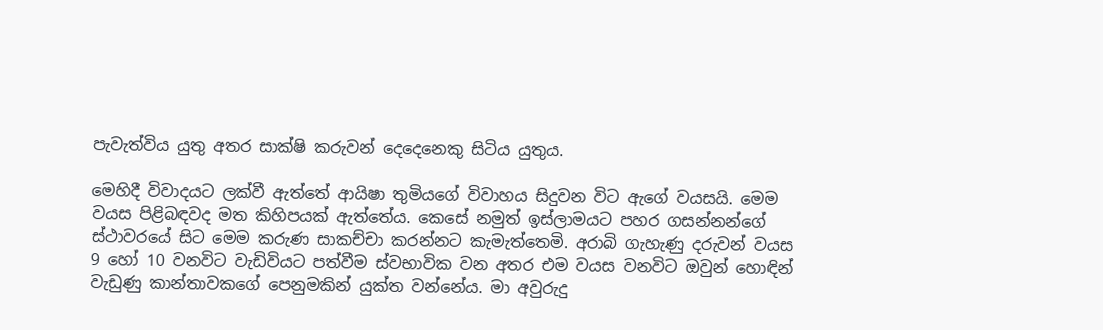පැවැත්විය යුතු අතර සාක්ෂි කරුවන් දෙදෙනෙකු සිටිය යුතුය.

මෙහිදී විවාදයට ලක්වී ඇත්තේ ආයිෂා තුමියගේ විවාහය සිදුවන විට ඇගේ වයසයි. මෙම වයස පිළිබඳවද මත කිහිපයක් ඇත්තේය. කෙසේ නමුත් ඉස්ලාමයට පහර ගසන්නන්ගේ ස්ථාවරයේ සිට මෙම කරුණ සාකච්චා කරන්නට කැමැත්තෙමි. අරාබි ගැහැණු දරුවන් වයස 9 හෝ 10 වනවිට වැඩිවියට පත්වීම ස්වභාවික වන අතර එම වයස වනවිට ඔවුන් හොඳින් වැඩුණු කාන්තාවකගේ පෙනුමකින් යුක්ත වන්නේය. මා අවුරුදු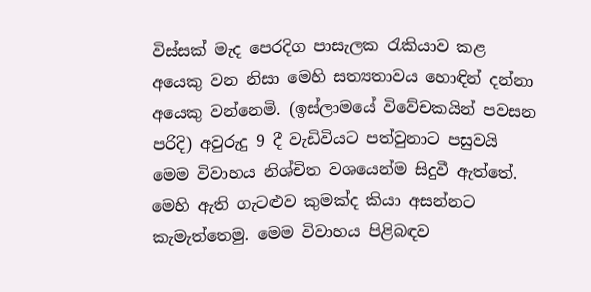විස්සක් මැද පෙරදිග පාසැලක රැකියාව කළ අයෙකු වන නිසා මෙහි සත්‍යතාවය හොඳින් දන්නා අයෙකු වන්නෙමි. (ඉස්ලාමයේ විවේචකයින් පවසන පරිදි) අවුරුදු 9 දී වැඩිවියට පත්වුනාට පසුවයි මෙම විවාහය නිශ්චිත වශයෙන්ම සිදුවී ඇත්තේ. මෙහි ඇති ගැටළුව කුමක්ද කියා අසන්නට කැමැත්තෙමු. මෙම විවාහය පිළිබඳව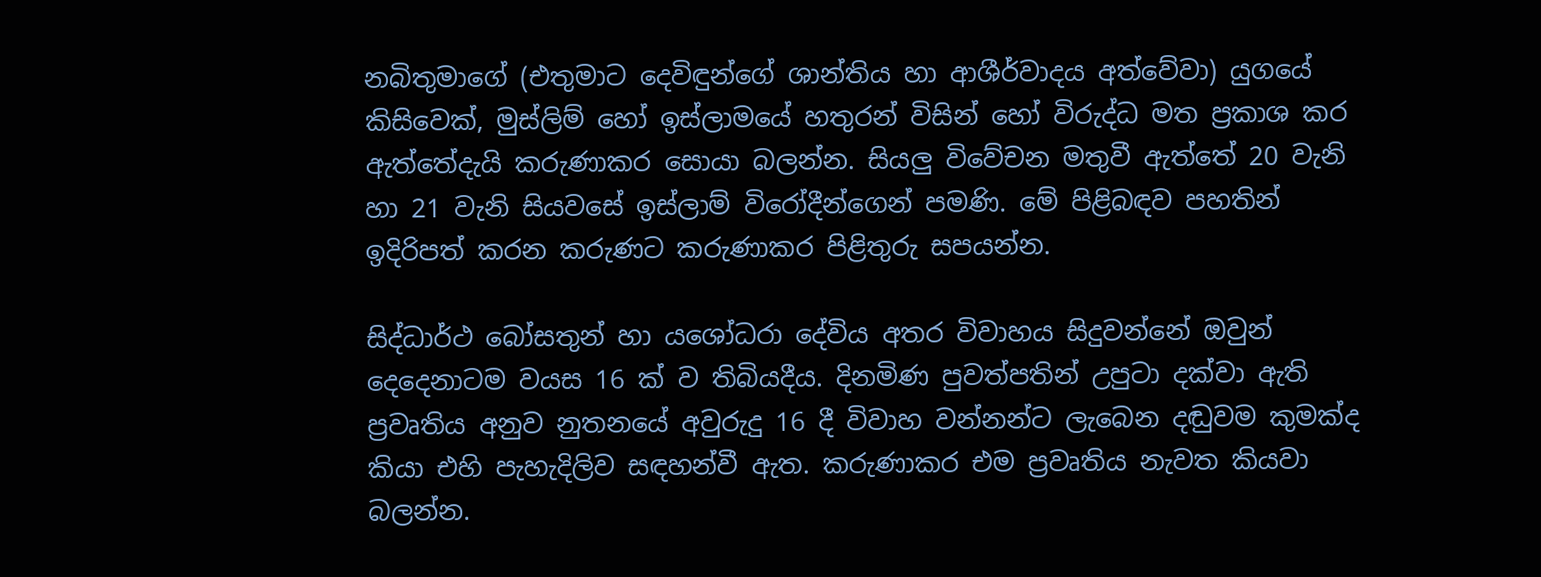නබිතුමාගේ (එතුමාට දෙවිඳුන්ගේ ශාන්තිය හා ආශීර්වාදය අත්වේවා) යුගයේ කිසිවෙක්, මුස්ලිම් හෝ ඉස්ලාමයේ හතුරන් විසින් හෝ විරුද්ධ මත ප්‍රකාශ කර ඇත්තේදැයි කරුණාකර සොයා බලන්න. සියලු විවේචන මතුවී ඇත්තේ 20 වැනි හා 21 වැනි සියවසේ ඉස්ලාම් විරෝදීන්ගෙන් පමණි. මේ පිළිබඳව පහතින් ඉදිරිපත් කරන කරුණට කරුණාකර පිළිතුරු සපයන්න.

සිද්ධාර්ථ බෝසතුන් හා යශෝධරා දේවිය අතර විවාහය සිදුවන්නේ ඔවුන් දෙදෙනාටම වයස 16 ක් ව තිබියදීය. දිනමිණ පුවත්පතින් උපුටා දක්වා ඇති ප්‍රවෘතිය අනුව නුතනයේ අවුරුදු 16 දී විවාහ වන්නන්ට ලැබෙන දඬුවම කුමක්ද කියා එහි පැහැදිලිව සඳහන්වී ඇත. කරුණාකර එම ප්‍රවෘතිය නැවත කියවා බලන්න.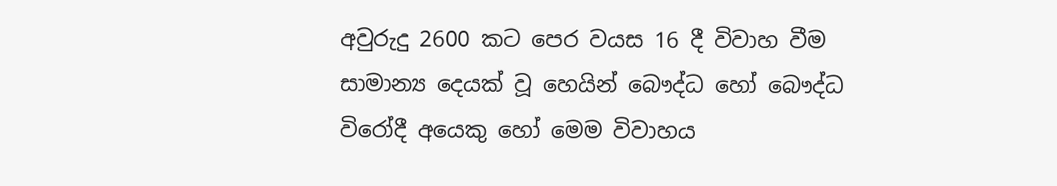අවුරුදු 2600 කට පෙර වයස 16 දී විවාහ වීම සාමාන්‍ය දෙයක් වූ හෙයින් බෞද්ධ හෝ බෞද්ධ විරෝදී අයෙකු හෝ මෙම විවාහය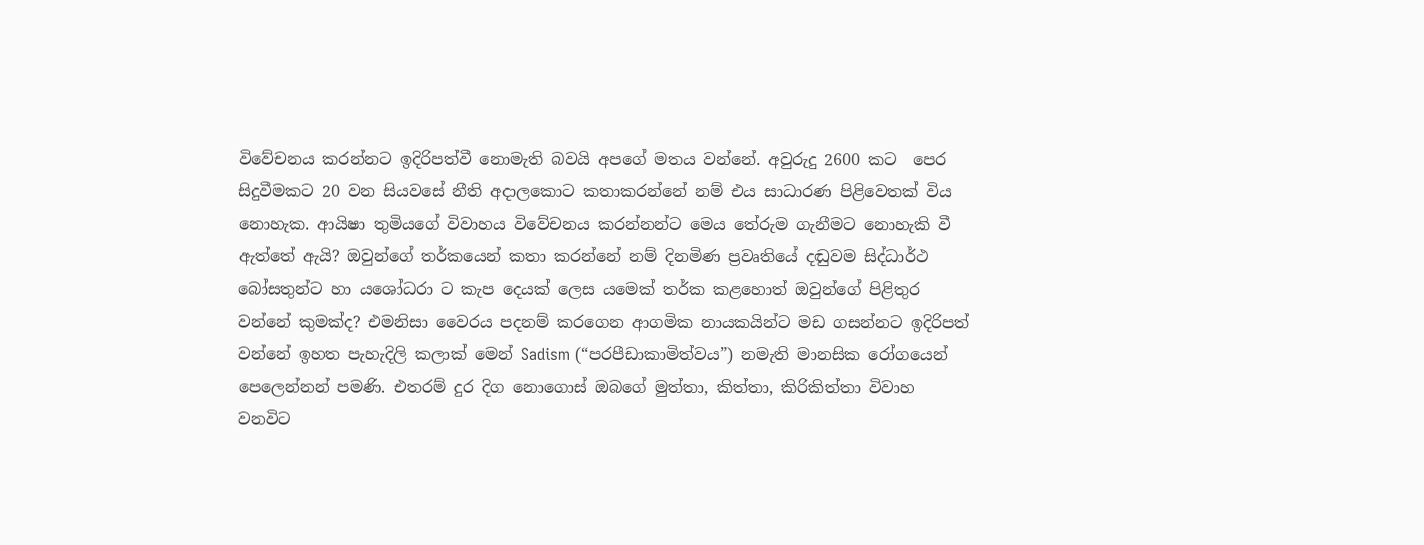විවේචනය කරන්නට ඉදිරිපත්වී නොමැති බවයි අපගේ මතය වන්නේ. අවුරුදු 2600 කට  පෙර සිදුවීමකට 20 වන සියවසේ නීති අදාලකොට කතාකරන්නේ නම් එය සාධාරණ පිළිවෙතක් විය නොහැක. ආයිෂා තුමියගේ විවාහය විවේචනය කරන්නන්ට මෙය තේරුම ගැනීමට නොහැකි වී ඇත්තේ ඇයි? ඔවුන්ගේ තර්කයෙන් කතා කරන්නේ නම් දිනමිණ ප්‍රවෘතියේ දඬුවම සිද්ධාර්ථ බෝසතුන්ට හා යශෝධරා ට කැප දෙයක් ලෙස යමෙක් තර්ක කළහොත් ඔවුන්ගේ පිළිතුර වන්නේ කුමක්ද? එමනිසා වෛරය පදනම් කරගෙන ආගමික නායකයින්ට මඩ ගසන්නට ඉදිරිපත් වන්නේ ඉහත පැහැදිලි කලාක් මෙන් Sadism (“පරපීඩාකාමිත්වය”) නමැති මානසික රෝගයෙන් පෙලෙන්නන් පමණි. එතරම් දුර දිග නොගොස් ඔබගේ මුත්තා, කිත්තා, කිරිකිත්තා විවාහ වනවිට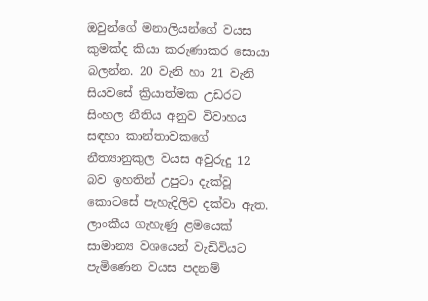ඔවුන්ගේ මනාලියන්ගේ වයස කුමක්ද කියා කරුණාකර සොයා බලන්න. 20 වැනි හා 21 වැනි සියවසේ ක්‍රියාත්මක උඩරට සිංහල නීතිය අනුව විවාහය සඳහා කාන්තාවකගේ නීත්‍යානුකුල වයස අවුරුදු 12 බව ඉහතින් උපුටා දැක්වූ කොටසේ පැහැදිලිව දක්වා ඇත. ලාංකීය ගැහැණු ළමයෙක් සාමාන්‍ය වශයෙන් වැඩිවියට පැමිණෙන වයස පදනම්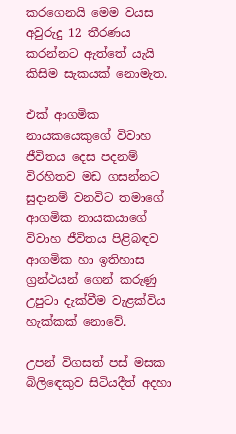කරගෙනයි මෙම වයස අවුරුදු 12 තීරණය කරන්නට ඇත්තේ යැයි කිසිම සැකයක් නොමැත.

එක් ආගමික නායකයෙකුගේ විවාහ ජීවිතය දෙස පදනම් විරහිතව මඩ ගසන්නට සුදානම් වනවිට තමාගේ ආගමික නායකයාගේ විවාහ ජීවිතය පිළිබඳව ආගමික හා ඉතිහාස ග්‍රන්ථයන් ගෙන් කරුණු උපුටා දැක්වීම වැළක්විය හැක්කක් නොවේ.

උපන් විගසත් පස් මසක බිලිඳෙකුව සිටියදීත් අදහා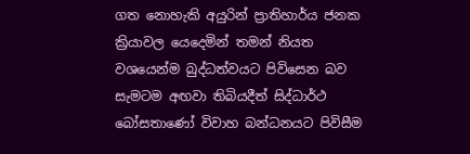ගත නොහැකි අයුරින් ප්‍රාතිහාර්ය ජනක ක්‍රියාවල යෙදෙමින් තමන් නියත වශයෙන්ම බුද්ධත්වයට පිවිසෙන බව සැමටම අඟවා තිබියදීත් සිද්ධාර්ථ බෝසතාණෝ විවාහ බන්ධනයට පිවිසීම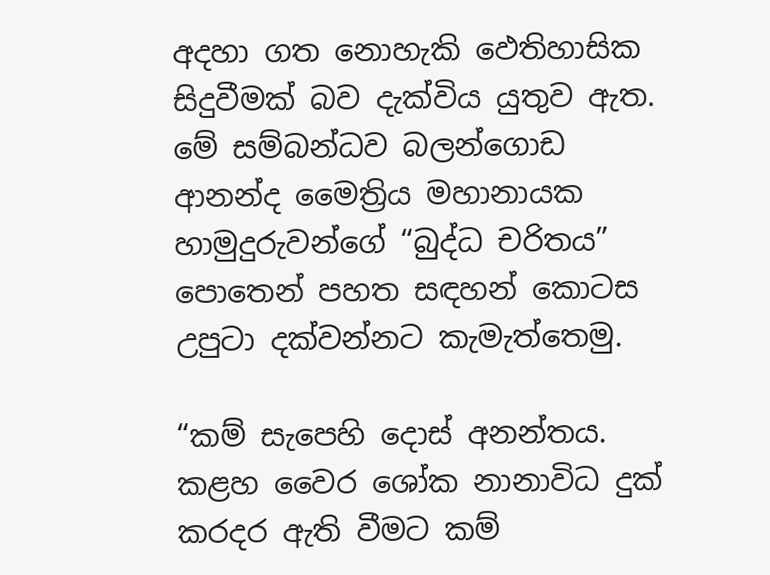අදහා ගත නොහැකි ඵෙතිහාසික සිදුවීමක් බව දැක්විය යුතුව ඇත. මේ සම්බන්ධව බලන්ගොඩ ආනන්ද මෛත්‍රිය මහානායක හාමුදුරුවන්ගේ “බුද්ධ චරිතය” පොතෙන් පහත සඳහන් කොටස උපුටා දක්වන්නට කැමැත්තෙමු.

“කම් සැපෙහි දොස් අනන්තය. කළහ වෛර ශෝක නානාවිධ දුක් කරදර ඇති වීමට කම්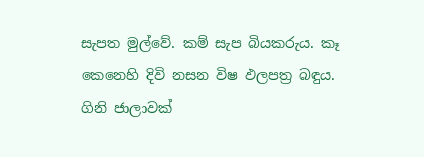සැපත මුල්වේ. කම් සැප බියකරුය. කෑ කෙනෙහි දිවි නසන විෂ ඵලපත්‍ර බඳුය. ගිනි ජාලාවක්‌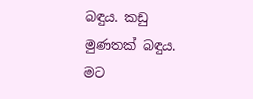බඳුය. කඩු මුණතක් බඳුය. මට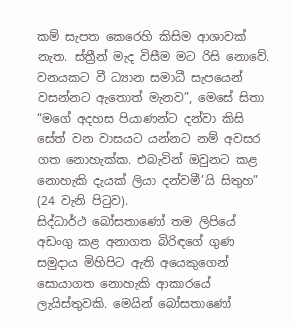කම් සැපත කෙරෙහි කිසිම ආශාවක් නැත. ස්ත්‍රීන් මැද විසීම මට රිසි නොවේ. වනයකට වී ධ්‍යාන සමාධී සැපයෙන් වසන්නට ඇතොත් මැනව”, මෙසේ සිතා “මගේ අදහස පියාණන්ට දන්වා කිසි සේත් වන වාසයට යන්නට නම් අවසර ගත නොහැක්ක. එබැවින් ඔවුනට කළ නොහැකි දැයක් ලියා දන්වමී’යි සිතුහ” (24 වැනි පිටුව).
සිද්ධාර්ථ බෝසතාණෝ තම ලිපියේ අඩංගු කළ අනාගත බිරිඳගේ ගුණ සමුදාය මිහිපිට ඇති අයෙකුගෙන් සොයාගත නොහැකි ආකාරයේ ලැයිස්තුවකි. මෙයින් බෝසතාණෝ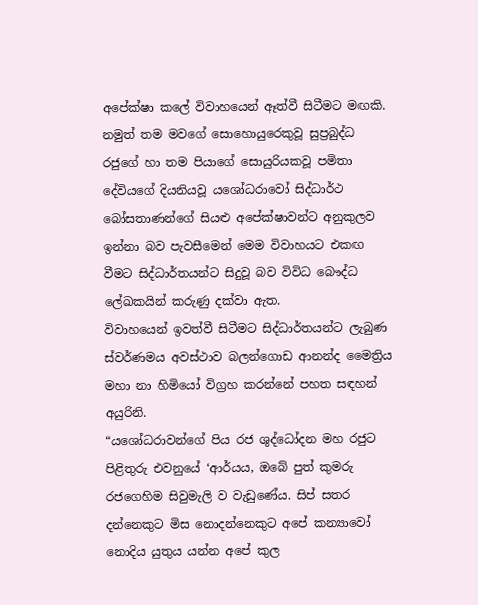අපේක්ෂා කලේ විවාහයෙන් ඈත්වී සිටීමට මඟකි. නමුත් තම මවගේ සොහොයුරෙකුවූ සුප්‍රබුද්ධ රජුගේ හා තම පියාගේ සොයුරියකවූ පමිතා දේවියගේ දියනියවූ යශෝධරාවෝ සිද්ධාර්ථ බෝසතාණන්ගේ සියළු අපේක්ෂාවන්ට අනුකුලව ඉන්නා බව පැවසීමෙන් මෙම විවාහයට එකඟ වීමට සිද්ධාර්තයන්ට සිදුවූ බව විවිධ බෞද්ධ ලේඛකයින් කරුණු දක්වා ඇත.
විවාහයෙන් ඉවත්වී සිටීමට සිද්ධාර්තයන්ට ලැබුණ ස්වර්ණමය අවස්ථාව බලන්ගොඩ ආනන්ද මෛත්‍රිය මහා නා හිමියෝ විග්‍රහ කරන්නේ පහත සඳහන් අයුරිනි.
“යශෝධරාවන්ගේ පිය රජ ශුද්ධෝදන මහ රජුට පිළිතුරු එවනුයේ ‘ආර්යය, ඔබේ පුත් කුමරු රජගෙහිම සිවුමැලි ව වැඩුණේය. සිප් සතර දන්නෙකුට මිස නොදන්නෙකුට අපේ කන්‍යාවෝ නොදිය යුතුය යන්න අපේ කුල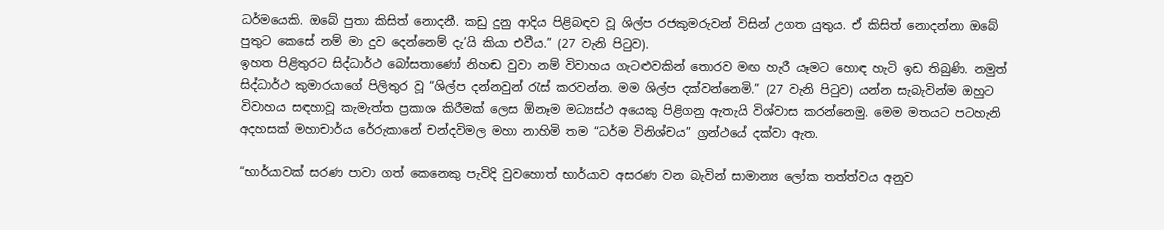ධර්මයෙකි. ඔබේ පුතා කිසිත් නොදනී. කඩු දුනු ආදිය පිළිබඳව වූ ශිල්ප රජකුමරුවන් විසින් උගත යුතුය. ඒ කිසිත් නොදන්නා ඔබේ පුතුට කෙසේ නම් මා දුව දෙන්නෙම් දැ’යි කියා එවීය.” (27 වැනි පිටුව).
ඉහත පිළිතුරට සිද්ධාර්ථ බෝසතාණෝ නිහඬ වුවා නම් විවාහය ගැටළුවකින් තොරව මඟ හැරී යෑමට හොඳ හැටි ඉඩ තිබුණි. නමුත් සිද්ධාර්ථ කුමාරයාගේ පිලිතුර වූ “ශිල්ප දන්නවුන් රැස් කරවන්න. මම ශිල්ප දක්වන්නෙමි.” (27 වැනි පිටුව) යන්න සැබැවින්ම ඔහුට විවාහය සඳහාවූ කැමැත්ත ප්‍රකාශ කිරීමක් ලෙස ඕනෑම මධ්‍යස්ථ අයෙකු පිළිගනු ඇතැයි විශ්වාස කරන්නෙමු. මෙම මතයට පටහැනි අදහසක් මහාචාර්ය රේරුකානේ චන්දවිමල මහා නාහිමි තම “ධර්ම විනිශ්චය” ග්‍රන්ථයේ දක්වා ඇත.

“භාර්යාවක් සරණ පාවා ගත් කෙනෙකු පැවිදි වුවහොත් භාර්යාව අසරණ වන බැවින් සාමාන්‍ය ලෝක තත්ත්වය අනුව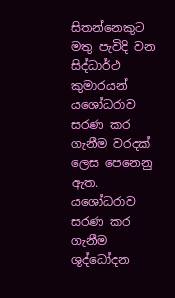සිතන්නෙකුට මතු පැවිදි වන සිද්ධාර්ථ කුමාරයන් යශෝධරාව සරණ කර ගැනීම වරදක් ලෙස පෙනෙනු ඇත. යශෝධරාව සරණ කර ගැනීම ශුද්ධෝදන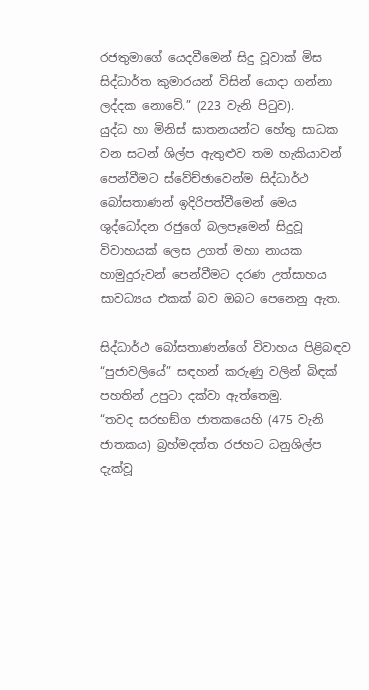රජතුමාගේ යෙදවීමෙන් සිදු වූවාක් මිස සිද්ධාර්ත කුමාරයන් විසින් යොදා ගන්නා ලද්දක නොවේ.” (223 වැනි පිටුව).
යුද්ධ හා මිනිස් ඝාතනයන්ට හේතු සාධක වන සටන් ශිල්ප ඇතුළුව තම හැකියාවන් පෙන්වීමට ස්වේච්ඡාවෙන්ම සිද්ධාර්ථ බෝසතාණන් ඉදිරිපත්වීමෙන් මෙය ශුද්ධෝදන රජුගේ බලපෑමෙන් සිදුවූ විවාහයක් ලෙස උගත් මහා නායක හාමුදුරුවන් පෙන්වීමට දරණ උත්සාහය සාවධ්‍යය එකක් බව ඔබට පෙනෙනු ඇත.

සිද්ධාර්ථ බෝසතාණන්ගේ විවාහය පිළිබඳව “පුජාවලියේ” සඳහන් කරුණු වලින් බිඳක් පහතින් උපුටා දක්වා ඇත්තෙමු.
“තවද සරභඞ්ග ජාතකයෙහි (475 වැනි ජාතකය) බ්‍රහ්මදත්ත රජහට ධනුශිල්ප දැක්වූ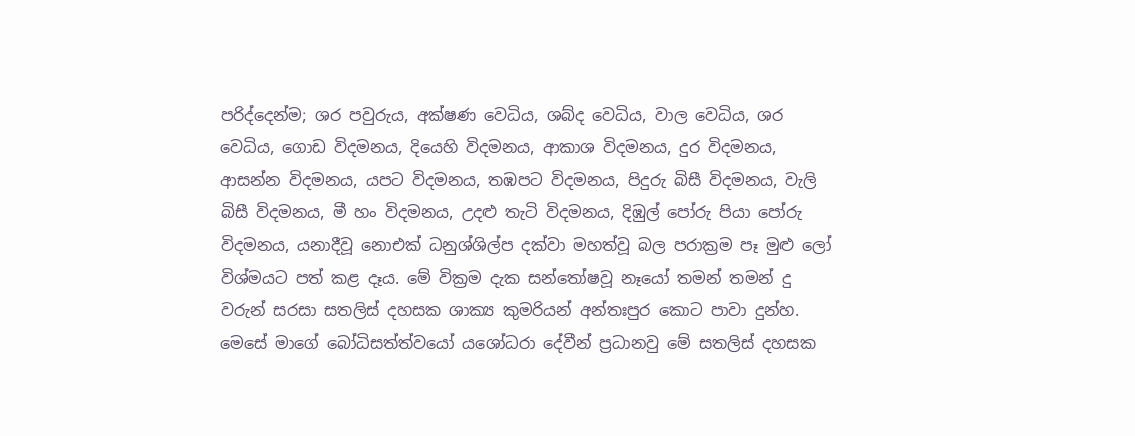පරිද්දෙන්ම; ශර පවුරුය, අක්ෂණ වෙධිය, ශබ්ද වෙධිය, වාල වෙධිය, ශර වෙධිය, ගොඩ විදමනය, දියෙහි විදමනය, ආකාශ විදමනය, දුර විදමනය, ආසන්න විදමනය, යපට විදමනය, තඹපට විදමනය, පිදුරු බිසී විදමනය, වැලි බිසී විදමනය, මී හං විදමනය, උදළු තැටි විදමනය, දිඹුල් පෝරු පියා පෝරු විදමනය, යනාදීවූ නොඑක් ධනුශ්ශිල්ප දක්වා මහත්වූ බල පරාක්‍රම පෑ මුළු ලෝ විශ්මයට පත් කළ දෑය. මේ වික්‍රම දැක සන්තෝෂවූ නෑයෝ තමන් තමන් දු වරුන් සරසා සතලිස් දහසක ශාක්‍ය කුමරියන් අන්තඃපුර කොට පාවා දුන්හ. මෙසේ මාගේ බෝධිසත්ත්වයෝ යශෝධරා දේවීන් ප්‍රධානවු මේ සතලිස් දහසක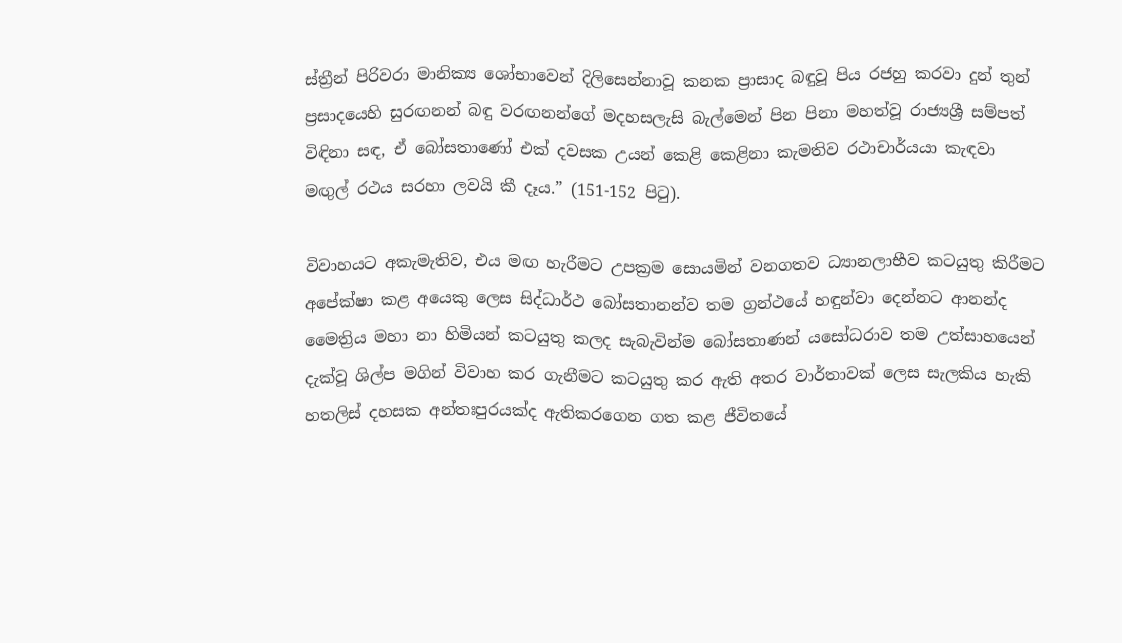ස්ත්‍රීන් පිරිවරා මානික්‍ය ශෝභාවෙන් දිලිසෙන්නාවූ කනක ප්‍රාසාද බඳුවූ පිය රජහු කරවා දුන් තුන් ප්‍රසාදයෙහි සුරඟනන් බඳු වරඟනන්ගේ මදහසලැසි බැල්මෙන් පින පිනා මහත්වූ රාජ්‍යශ්‍රී සම්පත් විඳිනා සඳ, ඒ බෝසතාණෝ එක් දවසක උයන් කෙළි කෙළිනා කැමතිව රථාචාර්යයා කැඳවා මඟුල් රථය සරහා ලවයි කී දෑය.” (151-152 පිටු).

විවාහයට අකැමැතිව, එය මඟ හැරීමට උපක්‍රම සොයමින් වනගතව ධ්‍යානලාභීව කටයුතු කිරීමට අපේක්ෂා කළ අයෙකු ලෙස සිද්ධාර්ථ බෝසතානන්ව තම ග්‍රන්ථයේ හඳුන්වා දෙන්නට ආනන්ද මෛත්‍රිය මහා නා හිමියන් කටයුතු කලද සැබැවින්ම බෝසතාණන් යසෝධරාව තම උත්සාහයෙන් දැක්වූ ශිල්ප මගින් විවාහ කර ගැනීමට කටයුතු කර ඇති අතර වාර්තාවක් ලෙස සැලකිය හැකි හතලිස් දහසක අන්තඃපුරයක්ද ඇතිකරගෙන ගත කළ ජීවිතයේ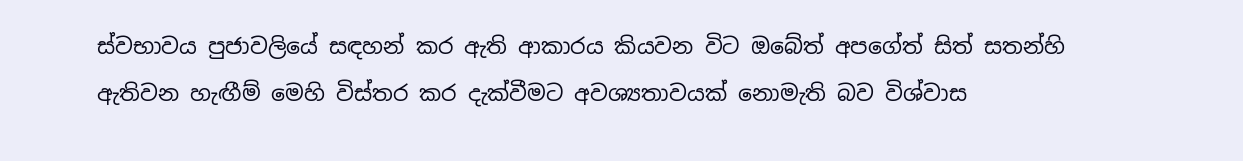ස්වභාවය පුජාවලියේ සඳහන් කර ඇති ආකාරය කියවන විට ඔබේත් අපගේත් සිත් සතන්හි ඇතිවන හැඟීම් මෙහි විස්තර කර දැක්වීමට අවශ්‍යතාවයක් නොමැති බව විශ්වාස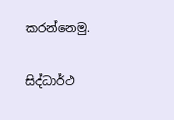කරන්නෙමු.

සිද්ධාර්ථ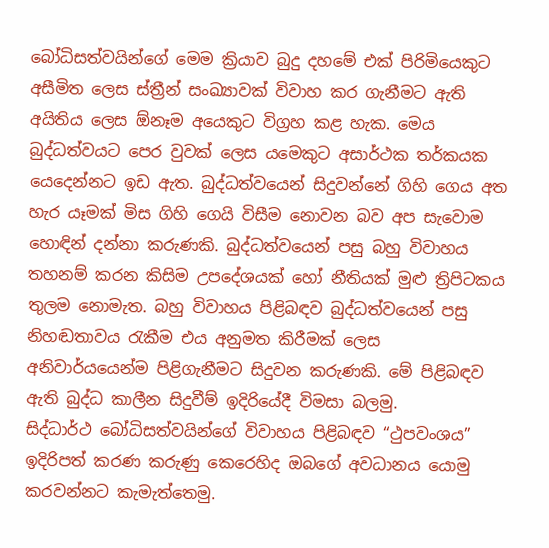බෝධිසත්වයින්ගේ මෙම ක්‍රියාව බුදු දහමේ එක් පිරිමියෙකුට අසීමිත ලෙස ස්ත්‍රීන් සංඛ්‍යාවක් විවාහ කර ගැනීමට ඇති අයිතිය ලෙස ඕනෑම අයෙකුට විග්‍රහ කළ හැක. මෙය බුද්ධත්වයට පෙර වුවක් ලෙස යමෙකුට අසාර්ථක තර්කයක යෙදෙන්නට ඉඩ ඇත. බුද්ධත්වයෙන් සිදුවන්නේ ගිහි ගෙය අත හැර යෑමක් මිස ගිහි ගෙයි විසීම නොවන බව අප සැවොම හොඳින් දන්නා කරුණකි. බුද්ධත්වයෙන් පසු බහු විවාහය තහනම් කරන කිසිම උපදේශයක් හෝ නීතියක් මුළු ත්‍රිපිටකය තුලම නොමැත. බහු විවාහය පිළිබඳව බුද්ධත්වයෙන් පසු නිහඬතාවය රැකීම එය අනුමත කිරීමක් ලෙස අනිවාර්යයෙන්ම පිළිගැනීමට සිදුවන කරුණකි. මේ පිළිබඳව ඇති බුද්ධ කාලීන සිදුවීම් ඉදිරියේදී විමසා බලමු.
සිද්ධාර්ථ බෝධිසත්වයින්ගේ විවාහය පිළිබඳව “ථුපවංශය” ඉදිරිපත් කරණ කරුණු කෙරෙහිද ඔබගේ අවධානය යොමු කරවන්නට කැමැත්තෙමු.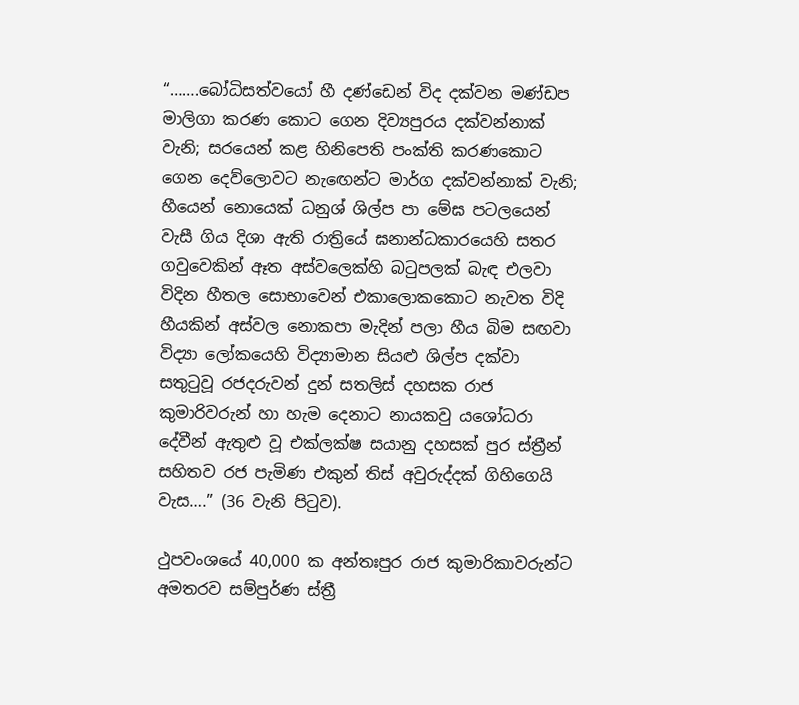“…….බෝධිසත්වයෝ හී දණ්ඩෙන් විද දක්වන මණ්ඩප මාලිගා කරණ කොට ගෙන දිව්‍යපුරය දක්වන්නාක් වැනි; සරයෙන් කළ හිනිපෙති පංක්ති කරණකොට ගෙන දෙව්ලොවට නැඟෙන්ට මාර්ග දක්වන්නාක් වැනි; හීයෙන් නොයෙක් ධනුශ් ශිල්ප පා මේඝ පටලයෙන් වැසී ගිය දිශා ඇති රාත්‍රියේ ඝනාන්ධකාරයෙහි සතර ගවුවෙකින් ඈත අස්වලෙක්හි බටුපලක් බැඳ එලවා විදින හීතල සොභාවෙන් එකාලොකකොට නැවත විදි හීයකින් අස්වල නොකපා මැදින් පලා හීය බිම සඟවා විද්‍යා ලෝකයෙහි විද්‍යාමාන සියළු ශිල්ප දක්වා සතුටුවූ රජදරුවන් දුන් සතලිස් දහසක රාජ කුමාරිවරුන් හා හැම දෙනාට නායකවු යශෝධරා දේවීන් ඇතුළු වූ එක්ලක්ෂ සයානු දහසක් පුර ස්ත්‍රීන් සහිතව රජ පැමිණ එකුන් තිස් අවුරුද්දක් ගිහිගෙයි වැස….” (36 වැනි පිටුව).

ථුපවංශයේ 40,000 ක අන්තඃපුර රාජ කුමාරිකාවරුන්ට අමතරව සම්පුර්ණ ස්ත්‍රී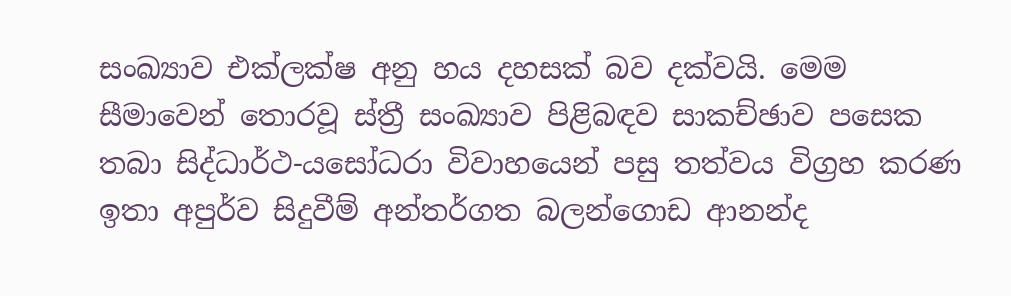සංඛ්‍යාව එක්ලක්ෂ අනු හය දහසක් බව දක්වයි. මෙම සීමාවෙන් තොරවූ ස්ත්‍රී සංඛ්‍යාව පිළිබඳව සාකච්ඡාව පසෙක තබා සිද්ධාර්ථ-යසෝධරා විවාහයෙන් පසු තත්වය විග්‍රහ කරණ ඉතා අපුර්ව සිදුවීම් අන්තර්ගත බලන්ගොඩ ආනන්ද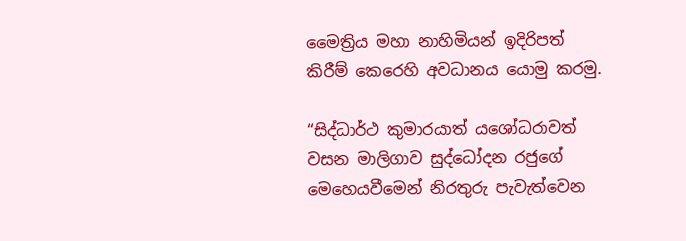මෛත්‍රිය මහා නාහිමියන් ඉදිරිපත් කිරීම් කෙරෙහි අවධානය යොමු කරමු.

“සිද්ධාර්ථ කුමාරයාත් යශෝධරාවත් වසන මාලිගාව සුද්ධෝදන රජුගේ මෙහෙයවීමෙන් නිරතුරු පැවැත්වෙන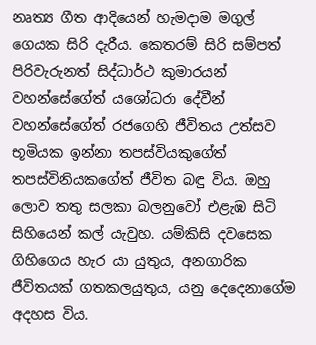නෘත්‍ය ගීත ආදියෙන් හැමදාම මගුල් ගෙයක සිරි දැරීය. කෙතරම් සිරි සම්පත් පිරිවැරුනත් සිද්ධාර්ථ කුමාරයන් වහන්සේගේත් යශෝධරා දේවීන් වහන්සේගේත් රජගෙහි ජීවිතය උත්සව භූමියක ඉන්නා තපස්වියකුගේත් තපස්විනියකගේත් ජීවිත බඳු විය. ඔහු ලොව තතු සලකා බලනුවෝ එළැඹ සිටි සිහියෙන් කල් යැවුහ. යම්කිසි දවසෙක ගිහිගෙය හැර යා යුතුය, අනගාරික ජීවිතයක් ගතකලයුතුය, යනු දෙදෙනාගේම අදහස විය.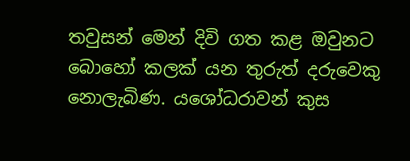තවුසන් මෙන් දිවි ගත කළ ඔවුනට බොහෝ කලක් යන තුරුත් දරුවෙකු නොලැබිණ. යශෝධරාවන් කුස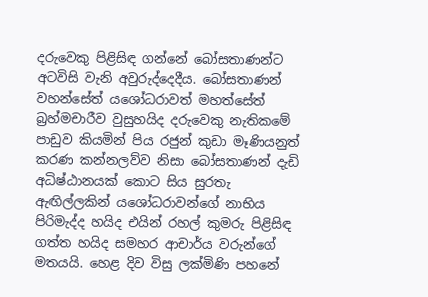දරුවෙකු පිළිසිඳ ගන්නේ බෝසතාණන්ට අටවිසි වැනි අවුරුද්දෙදීය. බෝසතාණන් වහන්සේත් යශෝධරාවත් මහත්සේත් බ්‍රහ්මචාරීව වුසුහයිද දරුවෙකු නැතිකමේ පාඩුව කියමින් පිය රජුන් කුඩා මෑණියනුත් කරණ කන්නලව්ව නිසා බෝසතාණන් දැඩි අධිෂ්ඨානයක් කොට සිය සුරතැ ඇඟිල්ලකින් යශෝධරාවන්ගේ නාභිය පිරිමැද්ද හයිද එයින් රහල් කුමරු පිළිසිඳ ගත්ත හයිද සමහර ආචාර්ය වරුන්ගේ මතයයි. හෙළ දිව විසු ලක්මිණි පහනේ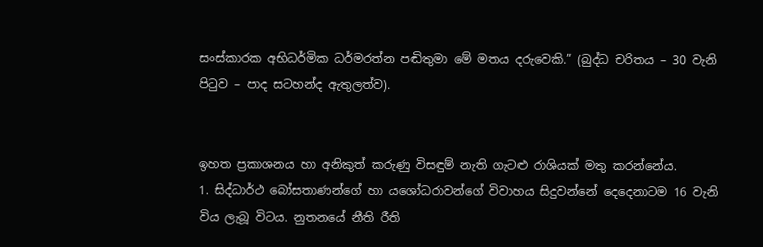සංස්කාරක අභිධර්මික ධර්මරත්න පඬිතුමා මේ මතය දරුවෙකි.” (බුද්ධ චරිතය – 30 වැනි පිටුව – පාද සටහන්ද ඇතුලත්ව).


ඉහත ප්‍රකාශනය හා අනිකුත් කරුණු විසඳුම් නැති ගැටළු රාශියක් මතු කරන්නේය.
1. සිද්ධාර්ථ බෝසතාණන්ගේ හා යශෝධරාවන්ගේ විවාහය සිදුවන්නේ දෙදෙනාටම 16 වැනි විය ලැබූ විටය. නුතනයේ නීති රීති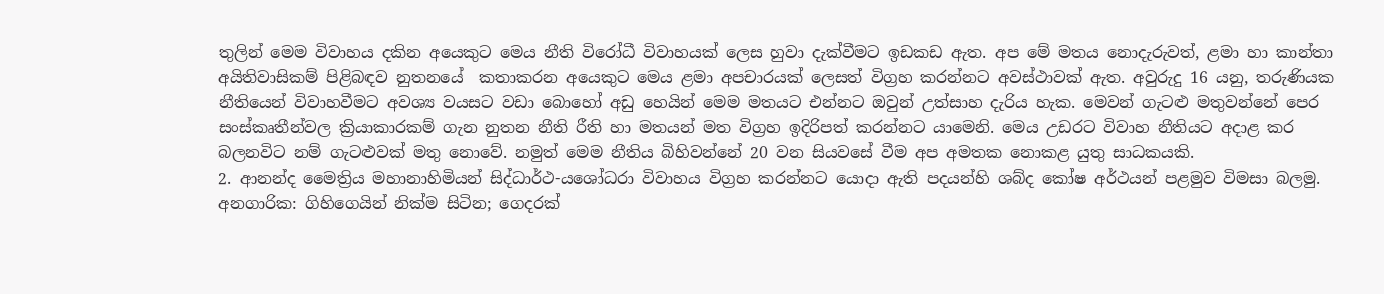තුලින් මෙම විවාහය දකින අයෙකුට මෙය නීති විරෝධී විවාහයක් ලෙස හුවා දැක්වීමට ඉඩකඩ ඇත. අප මේ මතය නොදැරුවත්, ළමා හා කාන්තා අයිතිවාසිකම් පිළිබඳව නුතනයේ  කතාකරන අයෙකුට මෙය ළමා අපචාරයක් ලෙසත් විග්‍රහ කරන්නට අවස්ථාවක් ඇත. අවුරුදු 16 යනු, තරුණියක නීතියෙන් විවාහවීමට අවශ්‍ය වයසට වඩා බොහෝ අඩු හෙයින් මෙම මතයට එන්නට ඔවුන් උත්සාහ දැරිය හැක. මෙවන් ගැටළු මතුවන්නේ පෙර සංස්කෘතීන්වල ක්‍රියාකාරකම් ගැන නුතන නීති රීති හා මතයන් මත විග්‍රහ ඉදිරිපත් කරන්නට යාමෙනි. මෙය උඩරට විවාහ නීතියට අදාළ කර බලනවිට නම් ගැටළුවක් මතු නොවේ. නමුත් මෙම නීතිය බිහිවන්නේ 20 වන සියවසේ වීම අප අමතක නොකළ යුතු සාධකයකි.
2. ආනන්ද මෛත්‍රිය මහානාහිමියන් සිද්ධාර්ථ-යශෝධරා විවාහය විග්‍රහ කරන්නට යොදා ඇති පදයන්හි ශබ්ද කෝෂ අර්ථයන් පළමුව විමසා බලමු.
අනගාරික: ගිහිගෙයින් නික්ම සිටින; ගෙදරක්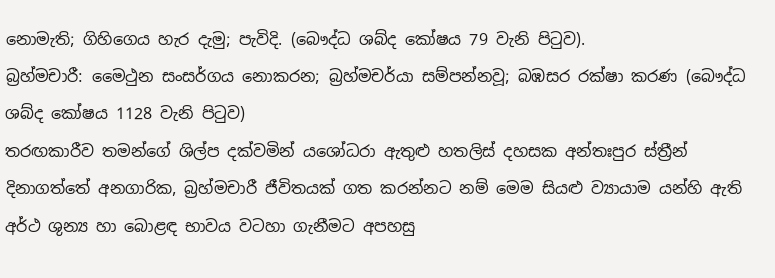නොමැති; ගිහිගෙය හැර දැමු; පැවිදි. (බෞද්ධ ශබ්ද කෝෂය 79 වැනි පිටුව).
බ්‍රහ්මචාරී: මෛථුන සංසර්ගය නොකරන; බ්‍රහ්මචර්යා සම්පන්නවූ; බඹසර රක්ෂා කරණ (බෞද්ධ ශබ්ද කෝෂය 1128 වැනි පිටුව)
තරඟකාරීව තමන්ගේ ශිල්ප දක්වමින් යශෝධරා ඇතුළු හතලිස් දහසක අන්තඃපුර ස්ත්‍රීන් දිනාගත්තේ අනගාරික, බ්‍රහ්මචාරී ජීවිතයක් ගත කරන්නට නම් මෙම සියළු ව්‍යායාම යන්හි ඇති අර්ථ ශුන්‍ය හා බොළඳ භාවය වටහා ගැනීමට අපහසු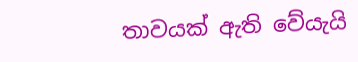තාවයක් ඇති වේයැයි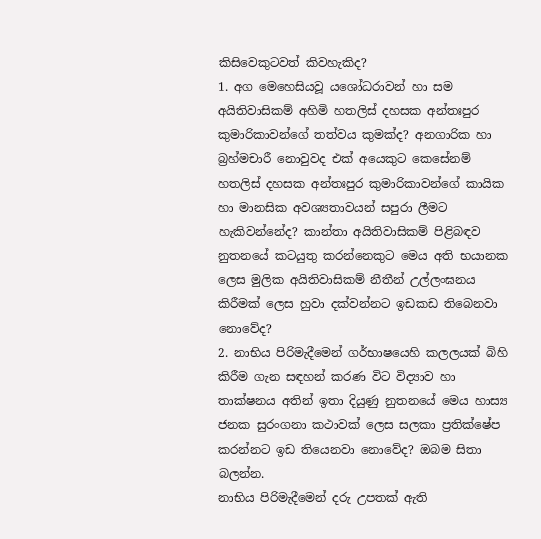කිසිවෙකුටවත් කිවහැකිද?
1. අග මෙහෙසියවූ යශෝධරාවන් හා සම අයිතිවාසිකම් අහිමි හතලිස් දහසක අන්තඃපුර කුමාරිකාවන්ගේ තත්වය කුමක්ද? අනගාරික හා බ්‍රහ්මචාරී නොවුවද එක් අයෙකුට කෙසේනම් හතලිස් දහසක අන්තඃපුර කුමාරිකාවන්ගේ කායික හා මානසික අවශ්‍යතාවයන් සපුරා ලීමට හැකිවන්නේද? කාන්තා අයිතිවාසිකම් පිළිබඳව නුතනයේ කටයුතු කරන්නෙකුට මෙය අති භයානක ලෙස මුලික අයිතිවාසිකම් නීතීන් උල්ලංඝනය කිරීමක් ලෙස හුවා දක්වන්නට ඉඩකඩ තිබෙනවා නොවේද?
2. නාභිය පිරිමැදීමෙන් ගර්භාෂයෙහි කලලයක් බිහි කිරීම ගැන සඳහන් කරණ විට විද්‍යාව හා තාක්ෂනය අතින් ඉතා දියුණු නුතනයේ මෙය හාස්‍ය ජනක සුරංගනා කථාවක් ලෙස සලකා ප්‍රතික්ෂේප කරන්නට ඉඩ තියෙනවා නොවේද? ඔබම සිතා බලන්න.
නාභිය පිරිමැදීමෙන් දරු උපතක් ඇති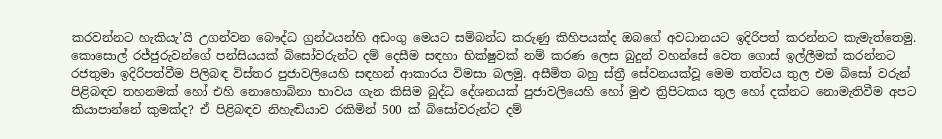කරවන්නට හැකියැ’යි උගන්වන බෞද්ධ ග්‍රන්ථයන්හි අඩංගු මෙයට සම්බන්ධ කරුණු කිහිපයක්ද ඔබගේ අවධානයට ඉදිරිපත් කරන්නට කැමැත්තෙමු. කොසොල් රජ්ජුරුවන්ගේ පන්සියයක් බිසෝවරුන්ට දම් දෙසීම සඳහා භික්ෂුවක් නම් කරණ ලෙස බුදුන් වහන්සේ වෙත ගොස් ඉල්ලීමක් කරන්නට රජතුමා ඉදිරිපත්වීම පිලිබඳ විස්තර පුජාවලියෙහි සඳහන් ආකාරය විමසා බලමු. අසීමිත බහු ස්ත්‍රී සේවනයක්වූ මෙම තත්වය තුල එම බිසෝ වරුන් පිළිබඳව තහනමක් හෝ එහි නොහොබිනා භාවය ගැන කිසිම බුද්ධ දේශනයක් පුජාවලියෙහි හෝ මුළු ත්‍රිපිටකය තුල හෝ දක්නට නොමැතිවීම අපට කියාපාන්නේ කුමක්ද? ඒ පිළිබඳව නිහැඬියාව රකිමින් 500 ක් බිසෝවරුන්ට දම්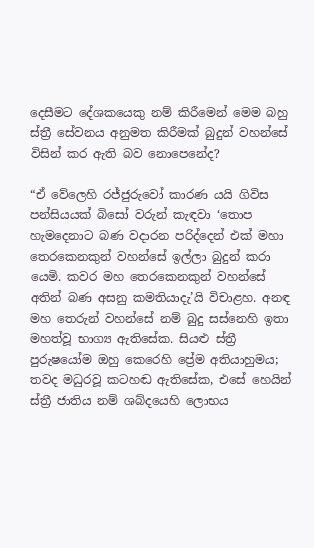දෙසීමට දේශකයෙකු නම් කිරීමෙන් මෙම බහු ස්ත්‍රී සේවනය අනුමත කිරීමක් බුදුන් වහන්සේ විසින් කර ඇති බව නොපෙනේද?

“ඒ වේලෙහි රජ්ජුරුවෝ කාරණ යයි ගිවිස පන්සියයක් බිසෝ වරුන් කැඳවා ‘තොප හැමදෙනාට බණ වදාරන පරිද්දෙන් එක් මහා තෙරකෙනකුන් වහන්සේ ඉල්ලා බුදුන් කරා යෙමි. කවර මහ තෙරකෙනකුන් වහන්සේ අතින් බණ අසනු කමතියාදැ’යි විචාළහ. අනඳ මහ තෙරුන් වහන්සේ නම් බුදු සස්නෙහි ඉතා මහත්වූ භාග්‍ය ඇතිසේක. සියළු ස්ත්‍රී පුරුෂයෝම ඔහු කෙරෙහි ප්‍රේම අතියාහුමය; තවද මධුරවූ කටහඬ ඇතිසේක, එසේ හෙයින් ස්ත්‍රී ජාතිය නම් ශබ්දයෙහි ලොභය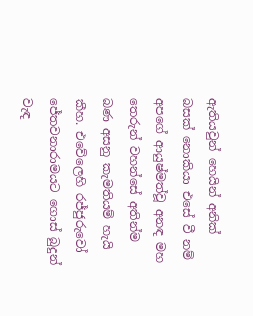ඇතියවුන් හෙයින් අනික් බසක් නොකියා එසේ වී නම් අපගේ ආයුෂ්මත්වූ අනඳ මහ තෙරුන් වහන්සේ අතින්ම බණ අසනු කැමතියම් හැයි කීහ. එවේලෙහි රජ්ජුරුවෝ ජේතවනාරාමයට ගොස් බුදුන් වැඳ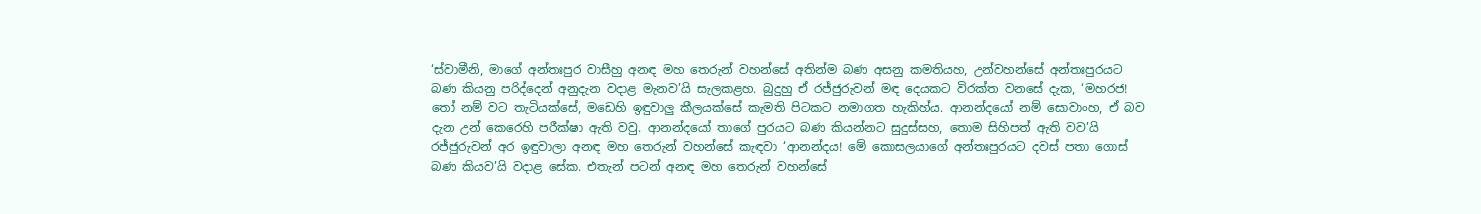‘ස්වාමීනි, මාගේ අන්තඃපුර වාසීහු අනඳ මහ තෙරුන් වහන්සේ අතින්ම බණ අසනු කමතියහ, උන්වහන්සේ අන්තඃපුරයට බණ කියනු පරිද්දෙන් අනුදැන වදාළ මැනව’යි සැලකළහ. බුදුහු ඒ රජ්ජුරුවන් මඳ දෙයකට විරක්ත වනසේ දැක, ‘මහරජ! තෝ නම් වට තැටියක්සේ, මඩෙහි ඉඳුවාලු කීලයක්සේ කැමති පිටකට නමාගත හැකිහ්ය. ආනන්දයෝ නම් සොවාංහ, ඒ බව දැන උන් කෙරෙහි පරීක්ෂා ඇති වවු. ආනන්දයෝ තාගේ පුරයට බණ කියන්නට සුදුස්සහ, තොම සිහිපත් ඇති වව’යි රජ්ජුරුවන් අර ඉඳුවාලා අනඳ මහ තෙරුන් වහන්සේ කැඳවා ‘ආනන්දය! මේ කොසලයාගේ අන්තඃපුරයට දවස් පතා ගොස් බණ කියව’යි වදාළ සේක. එතැන් පටන් අනඳ මහ තෙරුන් වහන්සේ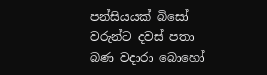පන්සියයක් බිසෝ වරුන්ට දවස් පතා බණ වදාරා බොහෝ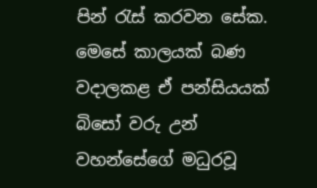පින් රැස් කරවන සේක. මෙසේ කාලයක් බණ වදාලකළ ඒ පන්සියයක් බිසෝ වරු උන් වහන්සේගේ මධුරවූ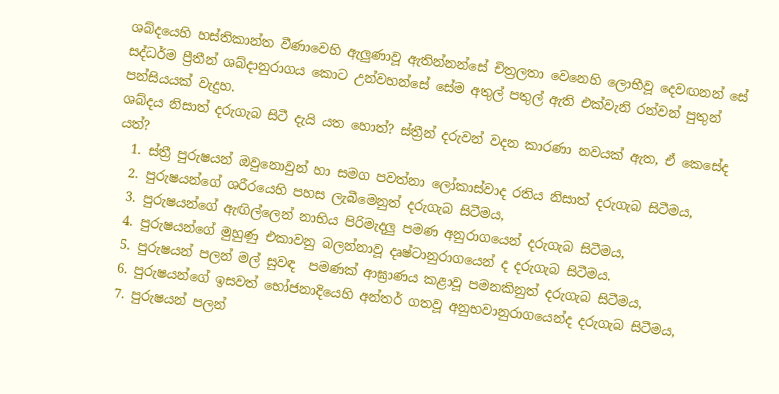ශබ්දයෙහි හස්තිකාන්ත වීණාවෙහි ඇලුණාවූ ඇතින්නන්සේ චිත්‍රලතා වෙනෙහි ලොභීවූ දෙවඟනන් සේ සද්ධර්ම ප්‍රීතීන් ශබ්දානුරාගය කොට උන්වහන්සේ සේම අතුල් පතුල් ඇති එක්වැනි රන්වන් පුතුන් පන්සියයක් වැදුහ.
ශබ්දය නිසාත් දරුගැබ සිටී දැයි යත හොත්? ස්ත්‍රීන් දරුවන් වදන කාරණා නවයක් ඇත, ඒ කෙසේද යත්?
  1. ස්ත්‍රී පුරුෂයන් ඔවුනොවුන් හා සමග පවත්නා ලෝකාස්වාද රතිය නිසාත් දරුගැබ සිටීමය,
  2. පුරුෂයන්ගේ ශරීරයෙහි පහස ලැබීමෙනුත් දරුගැබ සිටීමය,
  3. පුරුෂයන්ගේ ඇඟිල්ලෙන් නාභිය පිරිමැදලු පමණ අනුරාගයෙන් දරුගැබ සිටීමය,
  4. පුරුෂයන්ගේ මුහුණු එකාවනු බලන්නාවූ දෘෂ්ටානුරාගයෙන් ද දරුගැබ සිටීමය.
  5. පුරුෂයන් පලන් මල් සුවඳ  පමණක් ආඝ්‍රාණය කළාවූ පමනකිනුත් දරුගැබ සිටීමය,
  6. පුරුෂයන්ගේ ඉසවත් භෝජනාදියෙහි අන්තර් ගතවූ අනුභවානුරාගයෙන්ද දරුගැබ සිටීමය,
  7. පුරුෂයන් පලන්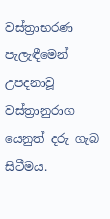වස්ත්‍රාභරණ පැලැඳීමෙන් උපදනාවූ වස්ත්‍රානුරාග යෙනුත් දරු ගැබ සිටීමය.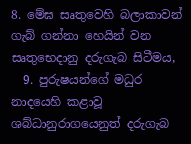8. මේඝ සෘතුවෙහි බලාකාවන් ගැබ් ගන්නා හෙයින් වන සෘතුභෙදානු දරුගැබ සිටීමය,
  9. පුරුෂයන්ගේ මධුර නාදයෙහි කළාවූ ශබ්ධානුරාගයෙනුත් දරුගැබ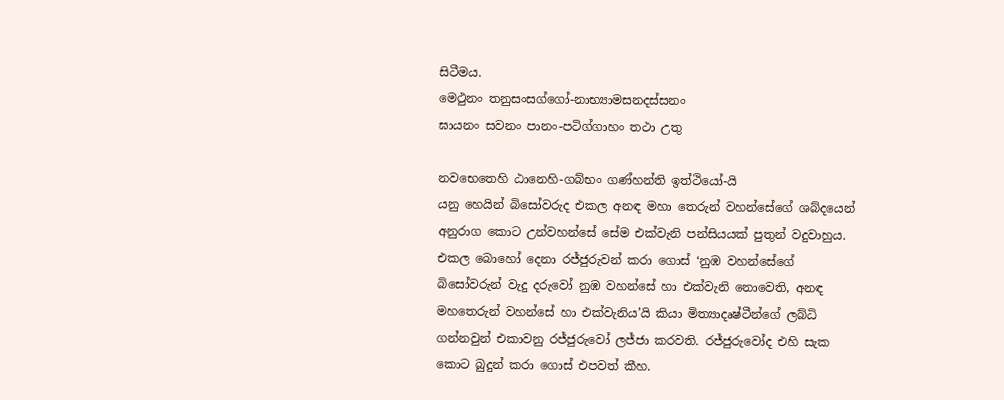සිටීමය.
මෙථුනං තනුසංසග්ගෝ-නාභ්‍යාමසනදස්සනං
ඝායනං සවනං පානං-පටිග්ගාහං තථා උතු

නවභෙතෙහි ඨානෙහි-ගබ්භං ගණ්හන්ති ඉත්ථියෝ-යි
යනු හෙයින් බිසෝවරුද එකල අනඳ මහා තෙරුන් වහන්සේගේ ශබ්දයෙන් අනුරාග කොට උන්වහන්සේ සේම එක්වැනි පන්සියයක් පුතුන් වදුවාහුය. එකල බොහෝ දෙනා රජ්ජුරුවන් කරා ගොස් ‘නුඹ වහන්සේගේ බිසෝවරුන් වැදු දරුවෝ නුඹ වහන්සේ හා එක්වැනි නොවෙති, අනඳ මහතෙරුන් වහන්සේ හා එක්වැනිය’යි කියා මිත්‍යාදෘෂ්ටීන්ගේ ලබ්ධි ගන්නවුන් එකාවනු රජ්ජුරුවෝ ලජ්ජා කරවති. රජ්ජුරුවෝද එහි සැක කොට බුදුන් කරා ගොස් එපවත් කීහ.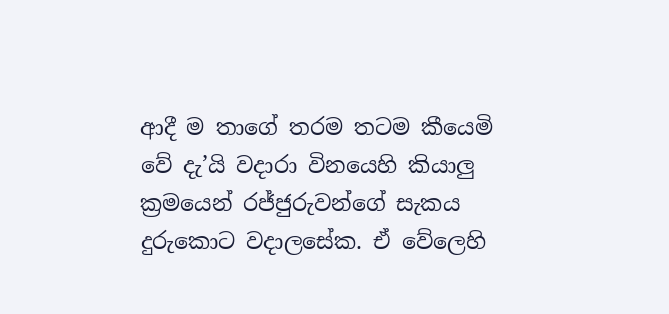ආදී ම තාගේ තරම තටම කීයෙමි වේ දැ’යි වදාරා විනයෙහි කියාලු ක්‍රමයෙන් රජ්ජුරුවන්ගේ සැකය දුරුකොට වදාලසේක. ඒ වේලෙහි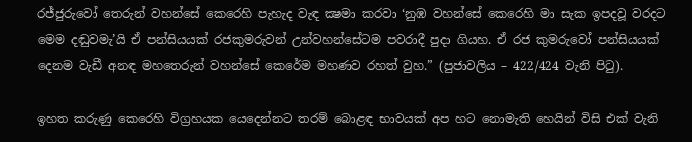රජ්ජුරුවෝ තෙරුන් වහන්සේ කෙරෙහි පැහැද වැඳ ක්‍ෂමා කරවා ‘නුඹ වහන්සේ කෙරෙහි මා සැක ඉපදවූ වරදට මෙම දඬුවමැ’යි ඒ පන්සියයක් රජකුමරුවන් උන්වහන්සේටම පවරාදී පුදා ගියහ. ඒ රජ කුමරුවෝ පන්සියයක් දෙනම වැඩී අනඳ මහතෙරුන් වහන්සේ කෙරේම මහණව රහත් වුහ.” (පුජාවලිය – 422/424 වැනි පිටු).

ඉහත කරුණු කෙරෙහි විග්‍රහයක යෙදෙන්නට තරම් බොළඳ භාවයක් අප හට නොමැති හෙයින් විසි එක් වැනි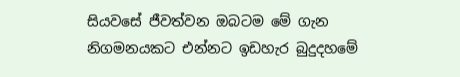සියවසේ ජීවත්වන ඔබටම මේ ගැන නිගමනයකට එන්නට ඉඩහැර බුදුදහමේ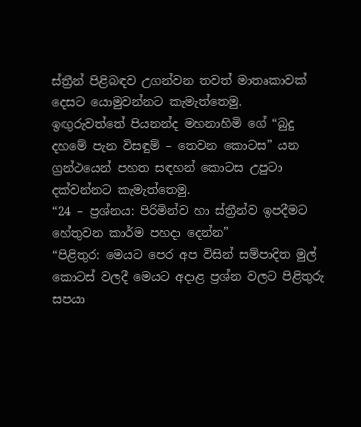ස්ත්‍රීන් පිළිබඳව උගන්වන තවත් මාතෘකාවක් දෙසට යොමුවන්නට කැමැත්තෙමු.
ඉඟුරුවත්තේ පියනන්ද මහනාහිමි ගේ “බුදු දහමේ පැන විසඳුම් – තෙවන කොටස” යන ග්‍රන්ථයෙන් පහත සඳහන් කොටස උපුටා දක්වන්නට කැමැත්තෙමු.
“24 – ප්‍රශ්නය: පිරිමින්ව හා ස්ත්‍රීන්ව ඉපදීමට හේතුවන කාර්ම පහදා දෙන්න”
“පිළිතුර: මෙයට පෙර අප විසින් සම්පාදිත මුල් කොටස් වලදී මෙයට අදාළ ප්‍රශ්න වලට පිළිතුරු සපයා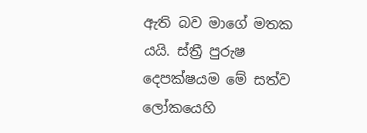ඇති බව මාගේ මතක යයි. ස්ත්‍රී පුරුෂ දෙපක්ෂයම මේ සත්ව ලෝකයෙහි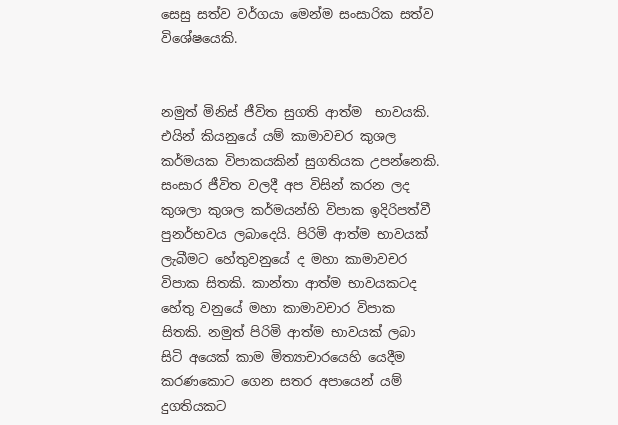සෙසු සත්ව වර්ගයා මෙන්ම සංසාරික සත්ව විශේෂයෙකි.


නමුත් මිනිස් ජීවිත සුගති ආත්ම  භාවයකි. එයින් කියනුයේ යම් කාමාවචර කුශල කර්මයක විපාකයකින් සුගතියක උපන්නෙකි. සංසාර ජීවිත වලදී අප විසින් කරන ලද කුශලා කුශල කර්මයන්හි විපාක ඉදිරිපත්වී පුනර්භවය ලබාදෙයි. පිරිමි ආත්ම භාවයක් ලැබීමට හේතුවනුයේ ද මහා කාමාවචර විපාක සිතකි. කාන්තා ආත්ම භාවයකටද හේතු වනුයේ මහා කාමාවචාර විපාක සිතකි. නමුත් පිරිමි ආත්ම භාවයක් ලබා සිටි අයෙක් කාම මිත්‍යාචාරයෙහි යෙදීම කරණකොට ගෙන සතර අපායෙන් යම් දුගතියකට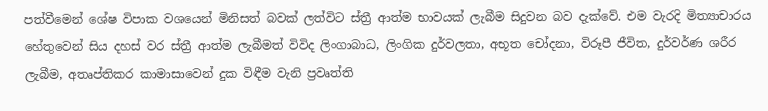පත්වීමෙන් ශේෂ විපාක වශයෙන් මිනිසත් බවක් ලත්විට ස්ත්‍රී ආත්ම භාවයක් ලැබීම සිදුවන බව දැක්වේ. එම වැරදි මිත්‍යාචාරය හේතුවෙන් සිය දහස් වර ස්ත්‍රී ආත්ම ලැබීමත් විවිද ලිංගාබාධ, ලිංගික දුර්වලතා, අභූත චෝදනා, විරූපී ජීවිත, දුර්වර්ණ ශරීර ලැබීම, අතෘප්තිකර කාමාසාවෙන් දුක විඳීම වැනි ප්‍රවෘත්ති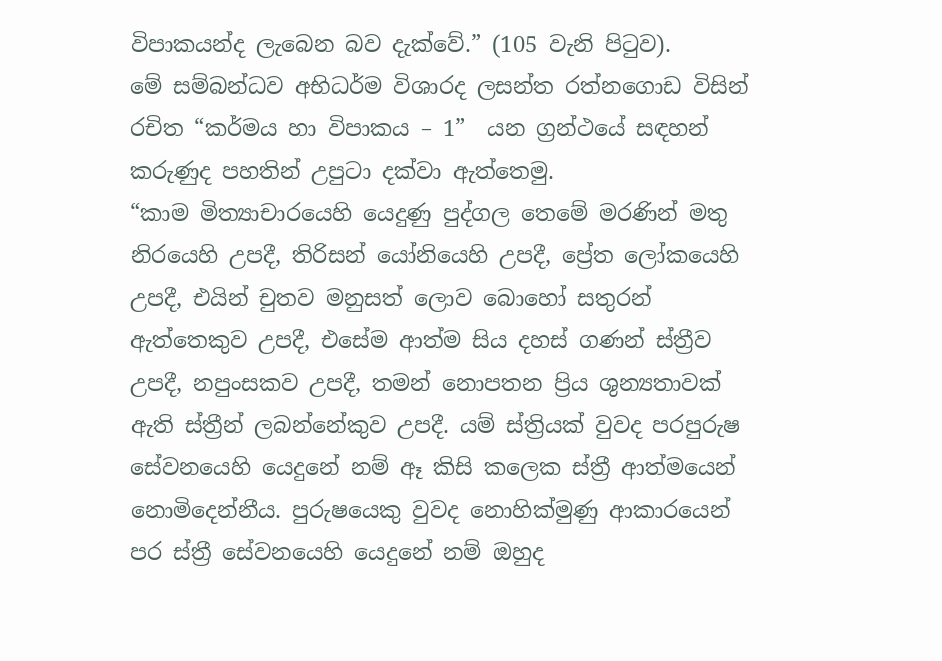විපාකයන්ද ලැබෙන බව දැක්වේ.” (105 වැනි පිටුව).
මේ සම්බන්ධව අභිධර්ම විශාරද ලසන්ත රත්නගොඩ විසින් රචිත “කර්මය හා විපාකය – 1”  යන ග්‍රන්ථයේ සඳහන් කරුණුද පහතින් උපුටා දක්වා ඇත්තෙමු.
“කාම මිත්‍යාචාරයෙහි යෙදුණු පුද්ගල තෙමේ මරණින් මතු නිරයෙහි උපදී, තිරිසන් යෝනියෙහි උපදී, ප්‍රේත ලෝකයෙහි උපදී, එයින් චුතව මනුසත් ලොව බොහෝ සතුරන් ඇත්තෙකුව උපදී, එසේම ආත්ම සිය දහස් ගණන් ස්ත්‍රීව උපදී, නපුංසකව උපදී, තමන් නොපතන ප්‍රිය ශුන්‍යතාවක් ඇති ස්ත්‍රීන් ලබන්නේකුව උපදී. යම් ස්ත්‍රියක් වුවද පරපුරුෂ සේවනයෙහි යෙදුනේ නම් ඈ කිසි කලෙක ස්ත්‍රී ආත්මයෙන් නොමිදෙන්නීය. පුරුෂයෙකු වුවද නොහික්මුණු ආකාරයෙන් පර ස්ත්‍රී සේවනයෙහි යෙදුනේ නම් ඔහුද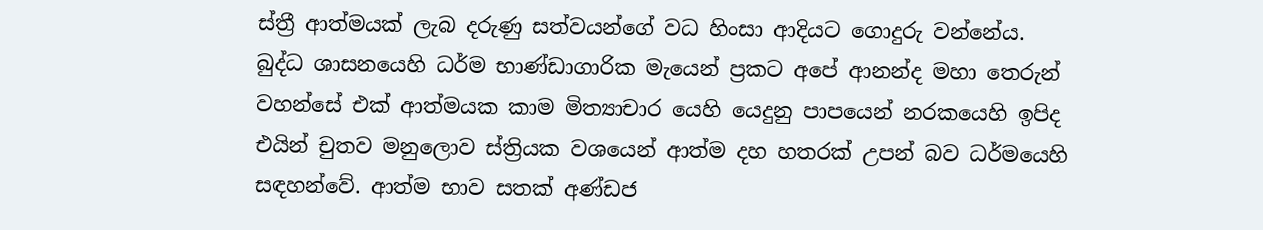ස්ත්‍රී ආත්මයක් ලැබ දරුණු සත්වයන්ගේ වධ හිංසා ආදියට ගොදුරු වන්නේය. බුද්ධ ශාසනයෙහි ධර්ම භාණ්ඩාගාරික මැයෙන් ප්‍රකට අපේ ආනන්ද මහා තෙරුන් වහන්සේ එක් ආත්මයක කාම මිත්‍යාචාර යෙහි යෙදුනු පාපයෙන් නරකයෙහි ඉපිද එයින් චුතව මනුලොව ස්ත්‍රියක වශයෙන් ආත්ම දහ හතරක් උපන් බව ධර්මයෙහි සඳහන්වේ. ආත්ම භාව සතක් අණ්ඩජ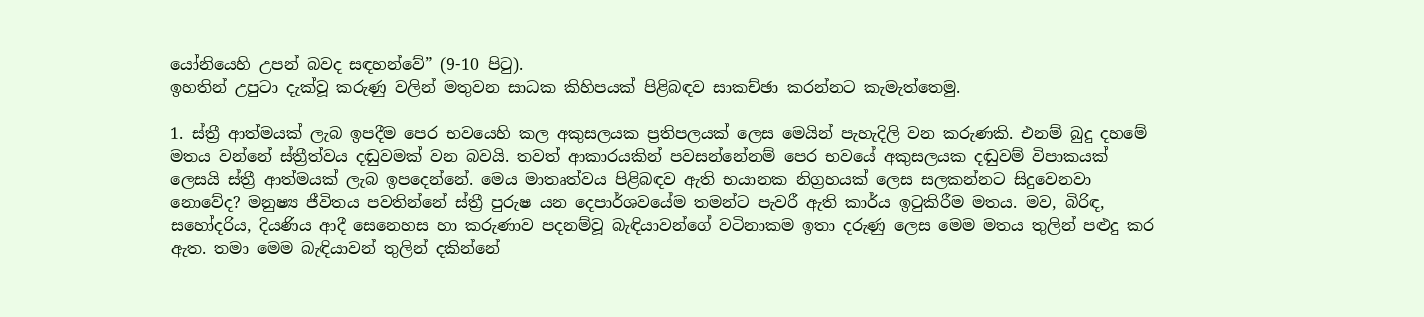යෝනියෙහි උපන් බවද සඳහන්වේ” (9-10 පිටු).
ඉහතින් උපුටා දැක්වූ කරුණු වලින් මතුවන සාධක කිහිපයක් පිළිබඳව සාකච්ඡා කරන්නට කැමැත්තෙමු.

1. ස්ත්‍රී ආත්මයක් ලැබ ඉපදීම පෙර භවයෙහි කල අකුසලයක ප්‍රතිපලයක් ලෙස මෙයින් පැහැදිලි වන කරුණකි. එනම් බුදු දහමේ මතය වන්නේ ස්ත්‍රීත්වය දඬුවමක් වන බවයි. තවත් ආකාරයකින් පවසන්නේනම් පෙර භවයේ අකුසලයක දඬුවම් විපාකයක් ලෙසයි ස්ත්‍රී ආත්මයක් ලැබ ඉපදෙන්නේ. මෙය මාතෘත්වය පිළිබඳව ඇති භයානක නිග්‍රහයක් ලෙස සලකන්නට සිදුවෙනවා නොවේද? මනුෂ්‍ය ජීවිතය පවතින්නේ ස්ත්‍රී පුරුෂ යන දෙපාර්ශවයේම තමන්ට පැවරී ඇති කාර්ය ඉටුකිරීම මතය. මව, බිරිඳ, සහෝදරිය, දියණිය ආදී සෙනෙහස හා කරුණාව පදනම්වූ බැඳියාවන්ගේ වටිනාකම ඉතා දරුණු ලෙස මෙම මතය තුලින් පළුදු කර ඇත. තමා මෙම බැඳියාවන් තුලින් දකින්නේ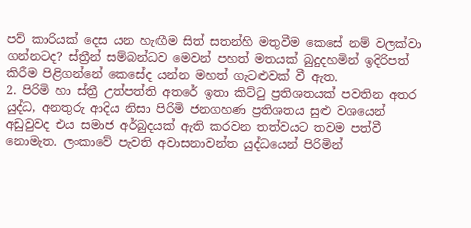පව් කාරියක් දෙස යන හැඟීම සිත් සතන්හි මතුවීම කෙසේ නම් වලක්වා ගන්නටද? ස්ත්‍රීන් සම්බන්ධව මෙවන් පහත් මතයක් බුදුදහමින් ඉදිරිපත් කිරීම පිළිගන්නේ කෙසේද යන්න මහත් ගැටළුවක් වී ඇත.
2. පිරිමි හා ස්ත්‍රී උත්පත්ති අතරේ ඉතා කිට්ටු ප්‍රතිශතයක් පවතින අතර යුද්ධ, අනතුරු ආදිය නිසා පිරිමි ජනගහණ ප්‍රතිශතය සුළු වශයෙන් අඩුවුවද එය සමාජ අර්බුදයක් ඇති කරවන තත්වයට තවම පත්වී නොමැත. ලංකාවේ පැවති අවාසනාවන්ත යුද්ධයෙන් පිරිමින්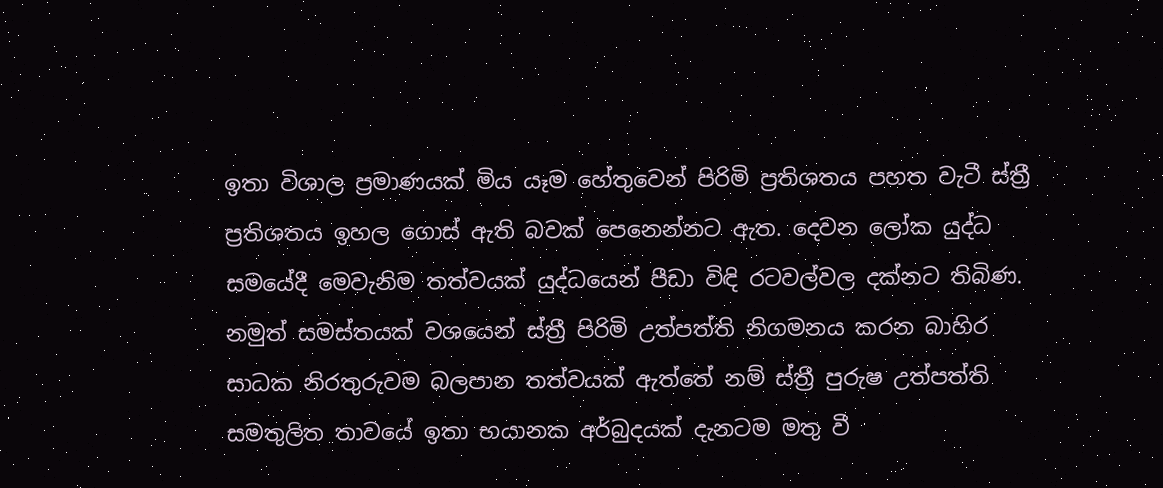ඉතා විශාල ප්‍රමාණයක් මිය යෑම හේතුවෙන් පිරිමි ප්‍රතිශතය පහත වැටී ස්ත්‍රී ප්‍රතිශතය ඉහල ගොස් ඇති බවක් පෙනෙන්නට ඇත. දෙවන ලෝක යුද්ධ සමයේදී මෙවැනිම තත්වයක් යුද්ධයෙන් පීඩා විඳි රටවල්වල දක්නට තිබිණ. නමුත් සමස්තයක් වශයෙන් ස්ත්‍රී පිරිමි උත්පත්ති නිගමනය කරන බාහිර සාධක නිරතුරුවම බලපාන තත්වයක් ඇත්තේ නම් ස්ත්‍රී පුරුෂ උත්පත්ති සමතුලිත තාවයේ ඉතා භයානක අර්බුදයක් දැනටම මතු වී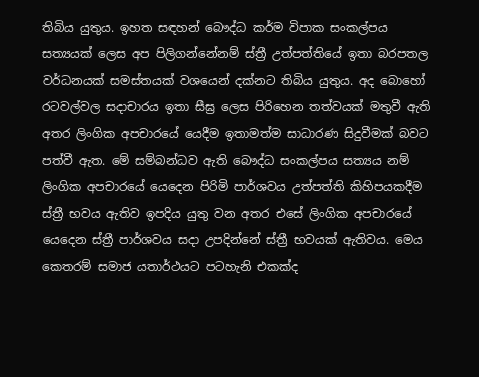තිබිය යුතුය. ඉහත සඳහන් බෞද්ධ කර්ම විපාක සංකල්පය සත්‍යයක් ලෙස අප පිලිගන්නේනම් ස්ත්‍රී උත්පත්තියේ ඉතා බරපතල වර්ධනයක් සමස්තයක් වශයෙන් දක්නට තිබිය යුතුය. අද බොහෝ රටවල්වල සදාචාරය ඉතා සීඝ්‍ර ලෙස පිරිහෙන තත්වයක් මතුවී ඇති අතර ලිංගික අපචාරයේ යෙදීම ඉතාමත්ම සාධාරණ සිදුවීමක් බවට පත්වී ඇත. මේ සම්බන්ධව ඇති බෞද්ධ සංකල්පය සත්‍යය නම් ලිංගික අපචාරයේ යෙදෙන පිරිමි පාර්ශවය උත්පත්ති කිහිපයකදීම ස්ත්‍රී භවය ඇතිව ඉපදිය යුතු වන අතර එසේ ලිංගික අපචාරයේ යෙදෙන ස්ත්‍රී පාර්ශවය සදා උපදින්නේ ස්ත්‍රී භවයක් ඇතිවය. මෙය කෙතරම් සමාජ යතාර්ථයට පටහැනි එකක්ද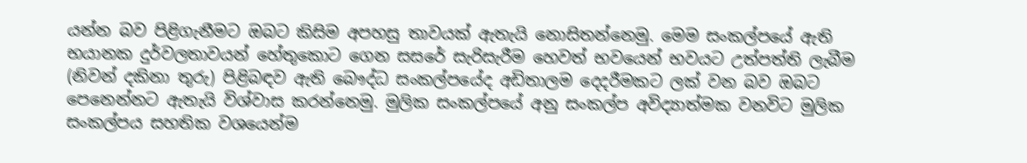යන්න බව පිළිගැනීමට ඔබට කිසිම අපහසු තාවයක් ඇතැයි නොසිතන්නෙමු. මෙම සංකල්පයේ ඇති භයානක දුර්වලතාවයන් හේතුකොට ගෙන සසරේ සැරිසැරීම හෙවත් භවයෙන් භවයට උත්පත්ති ලැබීම (නිවන් දකිනා තුරු) පිළිබඳව ඇති බෞද්ධ සංකල්පයේද අඩිතාලම දෙදරීමකට ලක් වන බව ඔබට පෙනෙන්නට ඇතැයි විශ්වාස කරන්නෙමු. මුලික සංකල්පයේ අනු සංකල්ප අවිද්‍යාත්මක වනවිට මුලික සංකල්පය සහතික වශයෙන්ම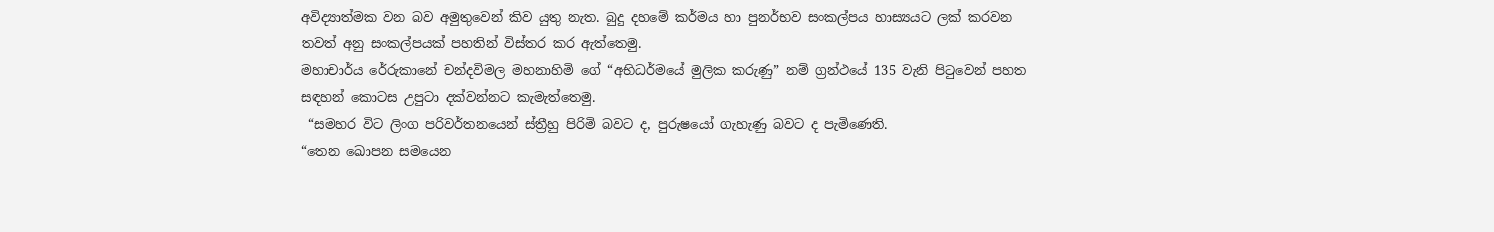අවිද්‍යාත්මක වන බව අමුතුවෙන් කිව යුතු නැත. බුදු දහමේ කර්මය හා පුනර්භව සංකල්පය හාස්‍යයට ලක් කරවන තවත් අනු සංකල්පයක් පහතින් විස්තර කර ඇත්තෙමු.
මහාචාර්ය රේරුකානේ චන්දවිමල මහනාහිමි ගේ “අභිධර්මයේ මුලික කරුණු” නම් ග්‍රන්ථයේ 135 වැනි පිටුවෙන් පහත සඳහන් කොටස උපුටා දක්වන්නට කැමැත්තෙමු.
 “සමහර විට ලිංග පරිවර්තනයෙන් ස්ත්‍රීහු පිරිමි බවට ද, පුරුෂයෝ ගැහැණු බවට ද පැමිණෙති.
“තෙන ඛොපන සමයෙන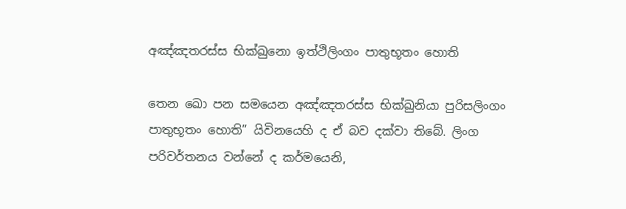අඤ්ඤතරස්ස භික්ඛුනො ඉත්ථිලිංගං පාතුභූතං හොති

තෙන ඛො පන සමයෙන අඤ්ඤතරස්ස භික්ඛුනියා පුරිසලිංගං පාතුභූතං හොති” යිවිනයෙහි ද ඒ බව දක්වා තිබේ. ලිංග පරිවර්තනය වන්නේ ද කර්මයෙනි,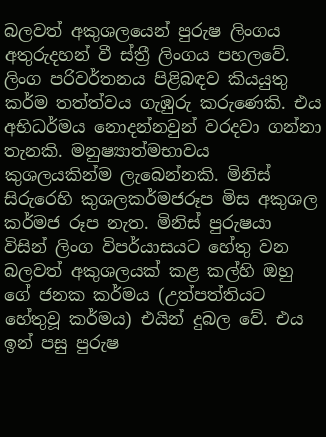බලවත් අකුශලයෙන් පුරුෂ ලිංගය අතුරුදහන් වී ස්ත්‍රී ලිංගය පහලවේ. ලිංග පරිවර්තනය පිළිබඳව කියයුතු කර්ම තත්ත්වය ගැඹුරු කරුණෙකි. එය අභිධර්මය නොදන්නවුන් වරදවා ගන්නා තැනකි. මනුෂ්‍යාත්මභාවය කුශලයකින්ම ලැබෙන්නකි. මිනිස් සිරුරෙහි කුශලකර්මජරූප මිස අකුශල කර්මජ රූප නැත. මිනිස් පුරුෂයා විසින් ලිංග විපර්යාසයට හේතු වන බලවත් අකුශලයක් කළ කල්හි ඔහු ගේ ජනක කර්මය (උත්පත්තියට හේතුවූ කර්මය) එයින් දුබල වේ. එය ඉන් පසු පුරුෂ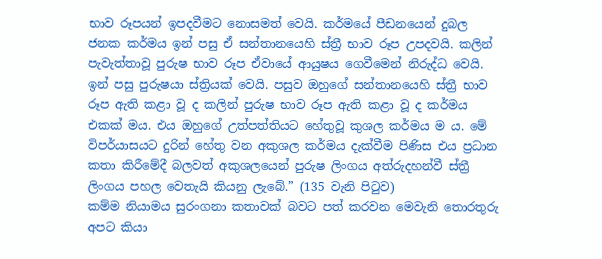භාව රූපයන් ඉපදවීමට නොසමත් වෙයි. කර්මයේ පීඩනයෙන් දුබල ජනක කර්මය ඉන් පසු ඒ සන්තානයෙහි ස්ත්‍රී භාව රූප උපදවයි. කලින් පැවැත්තාවූ පුරුෂ භාව රූප ඒවායේ ආයුෂය ගෙවීමෙන් නිරුද්ධ වෙයි. ඉන් පසු පුරුෂයා ස්ත්‍රියක් වෙයි. පසුව ඔහුගේ සන්තානයෙහි ස්ත්‍රී භාව රූප ඇති කළා වූ ද කලින් පුරුෂ භාව රූප ඇති කළා වූ ද කර්මය එකක් මය. එය ඔහුගේ උත්පත්තියට හේතුවූ කුශල කර්මය ම ය. මේ විපර්යාසයට දුරින් හේතු වන අකුශල කර්මය දැක්වීම පිණිස එය ප්‍රධාන කතා කිරීමේදී බලවත් අකුශලයෙන් පුරුෂ ලිංගය අත්රුදහන්වී ස්ත්‍රී ලිංගය පහල වෙතැයි කියනු ලැබේ.” (135 වැනි පිටුව)
කම්ම නියාමය සුරංගනා කතාවක් බවට පත් කරවන මෙවැනි තොරතුරු අපට කියා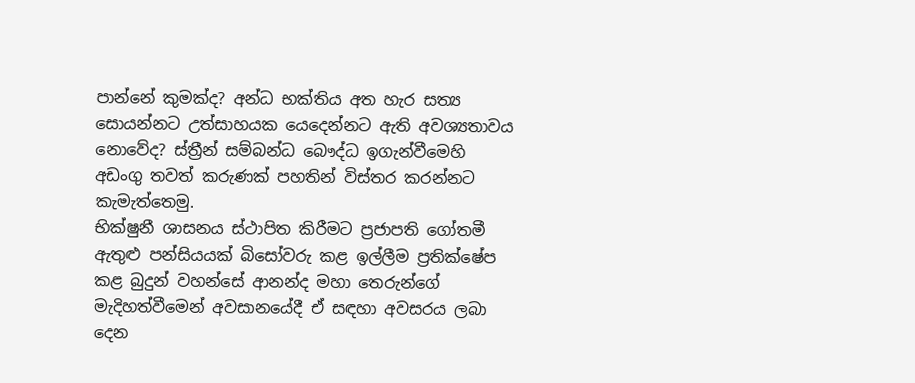පාන්නේ කුමක්ද? අන්ධ භක්තිය අත හැර සත්‍ය සොයන්නට උත්සාහයක යෙදෙන්නට ඇති අවශ්‍යතාවය නොවේද? ස්ත්‍රීන් සම්බන්ධ බෞද්ධ ඉගැන්වීමෙහි අඩංගු තවත් කරුණක් පහතින් විස්තර කරන්නට කැමැත්තෙමු.
භික්ෂුනී ශාසනය ස්ථාපිත කිරීමට ප්‍රජාපති ගෝතමී ඇතුළු පන්සියයක් බිසෝවරු කළ ඉල්ලීම ප්‍රතික්ෂේප කළ බුදුන් වහන්සේ ආනන්ද මහා තෙරුන්ගේ මැදිහත්වීමෙන් අවසානයේදී ඒ සඳහා අවසරය ලබා දෙන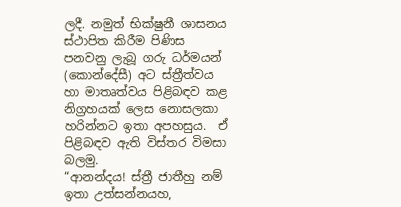ලදී. නමුත් භික්ෂුනී ශාසනය ස්ථාපිත කිරීම පිණිස පනවනු ලැබූ ගරු ධර්මයන් (කොන්දේසී) අට ස්ත්‍රීත්වය හා මාතෘත්වය පිළිබඳව කළ නිග්‍රහයක් ලෙස නොසලකා හරින්නට ඉතා අපහසුය.  ඒ පිළිබඳව ඇති විස්තර විමසා බලමු.
“ආනන්දය! ස්ත්‍රී ජාතීහු නම් ඉතා උත්සන්නයහ,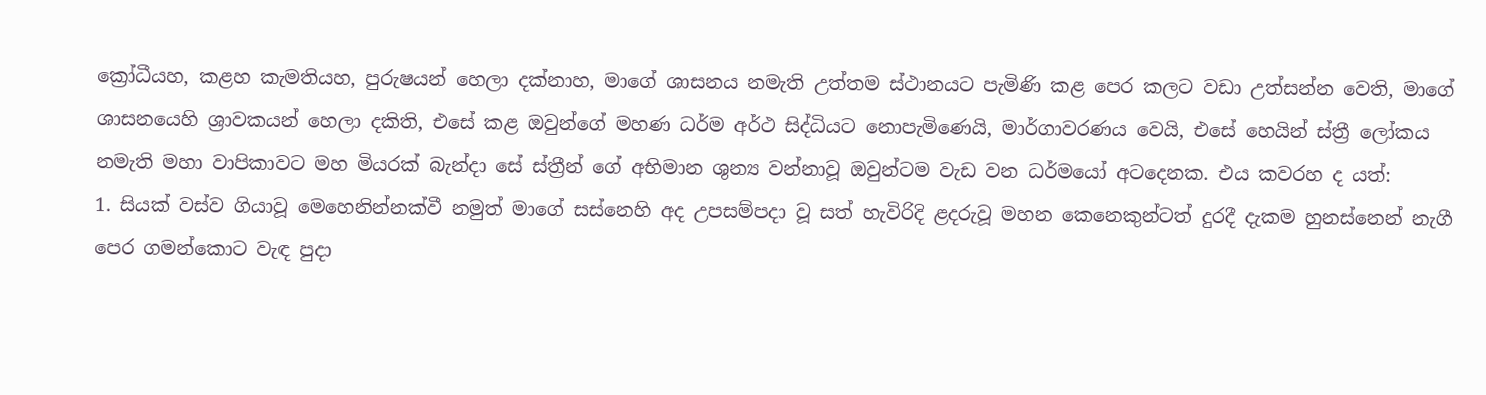ක්‍රෝධීයහ, කළහ කැමතියහ, පුරුෂයන් හෙලා දක්නාහ, මාගේ ශාසනය නමැති උත්තම ස්ථානයට පැමිණි කළ පෙර කලට වඩා උත්සන්න වෙති, මාගේ ශාසනයෙහි ශ්‍රාවකයන් හෙලා දකිති, එසේ කළ ඔවුන්ගේ මහණ ධර්ම අර්ථ සිද්ධියට නොපැමිණෙයි, මාර්ගාවරණය වෙයි, එසේ හෙයින් ස්ත්‍රී ලෝකය නමැති මහා වාපිකාවට මහ මියරක්‌ බැන්දා සේ ස්ත්‍රීන් ගේ අභිමාන ශුන්‍ය වන්නාවූ ඔවුන්ටම වැඩ වන ධර්මයෝ අටදෙනක. එය කවරහ ද යත්:
1. සියක් වස්ව ගියාවූ මෙහෙනින්නක්වී නමුත් මාගේ සස්නෙහි අද උපසම්පදා වූ සත් හැවිරිදි ළදරුවූ මහන කෙනෙකුන්ටත් දුරදී දැකම හුනස්නෙන් නැගී පෙර ගමන්කොට වැඳ පුදා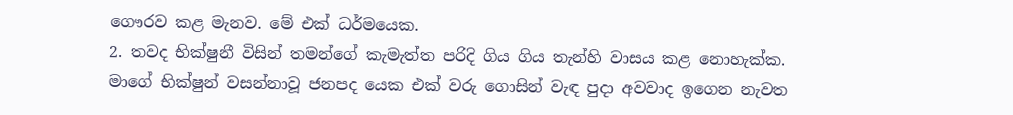ගෞරව කළ මැනව. මේ එක් ධර්මයෙක.
2. තවද භික්ෂුනී විසින් තමන්ගේ කැමැත්ත පරිදි ගිය ගිය තැන්හි වාසය කළ නොහැක්ක. මාගේ භික්ෂුන් වසන්නාවූ ජනපද යෙක එක් වරු ගොසින් වැඳ පුදා අවවාද ඉගෙන නැවත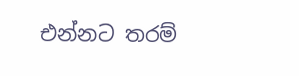එන්නට තරම්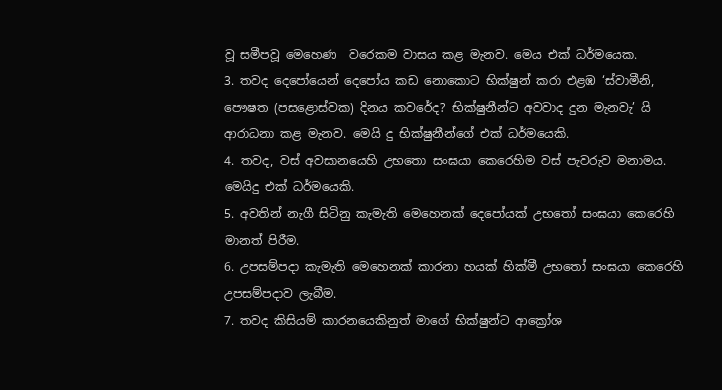වූ සමීපවූ මෙහෙණ  වරෙකම වාසය කළ මැනව. මෙය එක් ධර්මයෙක.
3. තවද දෙපෝයෙන් දෙපෝය කඩ නොකොට භික්ෂුන් කරා එළඹ ‘ස්වාමීනි, පෞෂත (පසළොස්වක) දිනය කවරේද? භික්ෂුනීන්ට අවවාද දුන මැනවැ’ යි ආරාධනා කළ මැනව. මෙයි දු භික්ෂුනීන්ගේ එක් ධර්මයෙකි.
4. තවද, වස් අවසානයෙහි උභතො සංඝයා කෙරෙහිම වස් පැවරුව මනාමය. මෙයිදු එක් ධර්මයෙකි.
5. අවතින් නැගී සිටිනු කැමැති මෙහෙනක් දෙපෝයක් උභතෝ සංඝයා කෙරෙහි මානත් පිරීම.
6. උපසම්පදා කැමැති මෙහෙනක් කාරනා හයක් හික්මී උභතෝ සංඝයා කෙරෙහි උපසම්පදාව ලැබීම.
7. තවද කිසියම් කාරනයෙකිනුත් මාගේ භික්ෂුන්ට ආක්‍රෝශ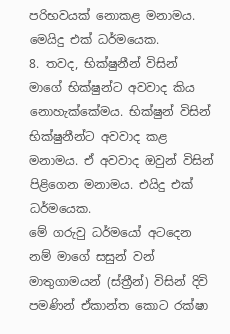පරිභවයක් නොකළ මනාමය. මෙයිදු එක් ධර්මයෙක.
8. තවද, භික්ෂුනීන් විසින් මාගේ භික්ෂුන්ට අවවාද කිය නොහැක්කේමය. භික්ෂුන් විසින් භික්ෂුනීන්ට අවවාද කළ මනාමය. ඒ අවවාද ඔවුන් විසින් පිළිගෙන මනාමය. එයිදු එක් ධර්මයෙක.
මේ ගරුවු ධර්මයෝ අටදෙන නම් මාගේ සසුන් වන් මාතුගාමයන් (ස්ත්‍රීන්) විසින් දිවි පමණින් ඒකාන්ත කොට රක්ෂා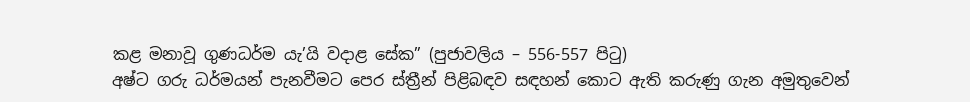කළ මනාවූ ගුණධර්ම යැ’යි වදාළ සේක” (පුජාවලිය – 556-557 පිටු)
අෂ්ට ගරු ධර්මයන් පැනවීමට පෙර ස්ත්‍රීන් පිළිබඳව සඳහන් කොට ඇති කරුණු ගැන අමුතුවෙන්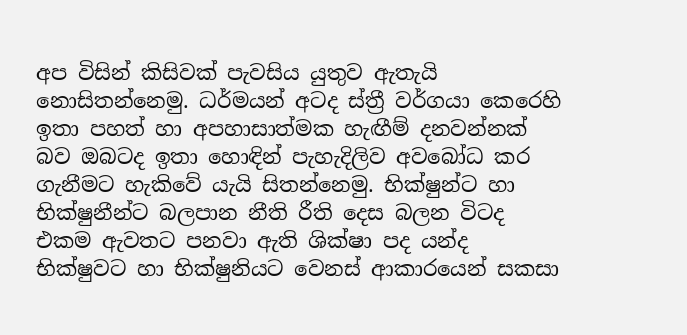අප විසින් කිසිවක් පැවසිය යුතුව ඇතැයි නොසිතන්නෙමු. ධර්මයන් අටද ස්ත්‍රී වර්ගයා කෙරෙහි ඉතා පහත් හා අපහාසාත්මක හැඟීම් දනවන්නක් බව ඔබටද ඉතා හොඳින් පැහැදිලිව අවබෝධ කර ගැනීමට හැකිවේ යැයි සිතන්නෙමු. භික්ෂුන්ට හා භික්ෂුනීන්ට බලපාන නීති රීති දෙස බලන විටද එකම ඇවතට පනවා ඇති ශික්ෂා පද යන්ද භික්ෂුවට හා භික්ෂුනියට වෙනස් ආකාරයෙන් සකසා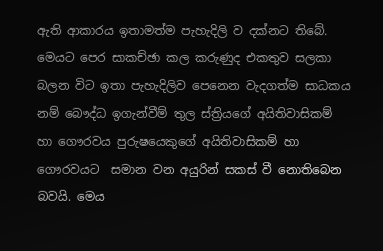ඇති ආකාරය ඉතාමත්ම පැහැදිලි ව දක්නට තිබේ. මෙයට පෙර සාකච්ඡා කල කරුණුද එකතුව සලකා බලන විට ඉතා පැහැදිලිව පෙනෙන වැදගත්ම සාධකය නම් බෞද්ධ ඉගැන්වීම් තුල ස්ත්‍රියගේ අයිතිවාසිකම් හා ගෞරවය පුරුෂයෙකුගේ අයිතිවාසිකම් හා ගෞරවයට  සමාන වන අයුරින් සකස් වී නොතිබෙන බවයි. මෙය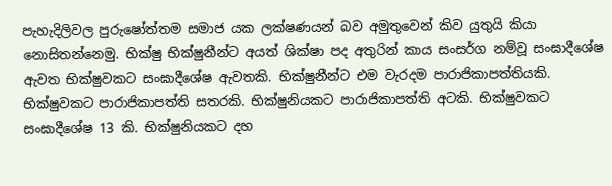පැහැදිලිවල පුරුෂෝත්තම සමාජ යක ලක්ෂණයන් බව අමුතුවෙන් කිව යුතුයි කියා නොසිතන්නෙමු. භික්ෂු භික්ෂුනීන්ට අයත් ශික්ෂා පද අතුරින් කාය සංසර්ග නම්වූ සංඝාදීශේෂ ඇවත භික්ෂුවකට සංඝාදීශේෂ ඇවතකි. භික්ෂුනීන්ට එම වැරදම පාරාජිකාපත්තියකි. භික්ෂුවකට පාරාජිකාපත්ති සතරකි. භික්ෂුනියකට පාරාජිකාපත්ති අටකි. භික්ෂුවකට සංඝාදීශේෂ 13 කි. භික්ෂුනියකට දහ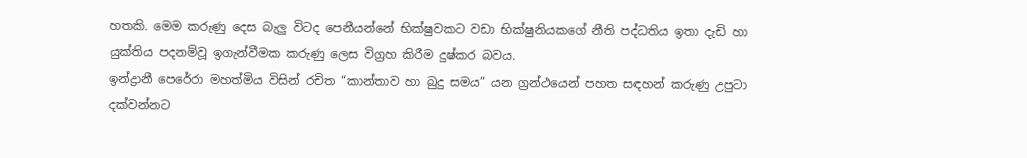හතකි. මෙම කරුණු දෙස බැලු විටද පෙනීයන්නේ භික්ෂුවකට වඩා භික්ෂුනියකගේ නීති පද්ධතිය ඉතා දැඩි හා යුක්තිය පදනම්වූ ඉගැන්වීමක කරුණු ලෙස විග්‍රහ කිරීම දුෂ්කර බවය.
ඉන්ද්‍රානී පෙරේරා මහත්මිය විසින් රචිත “කාන්තාව හා බුදු සමය” යන ග්‍රන්ථයෙන් පහත සඳහන් කරුණු උපුටා දක්වන්නට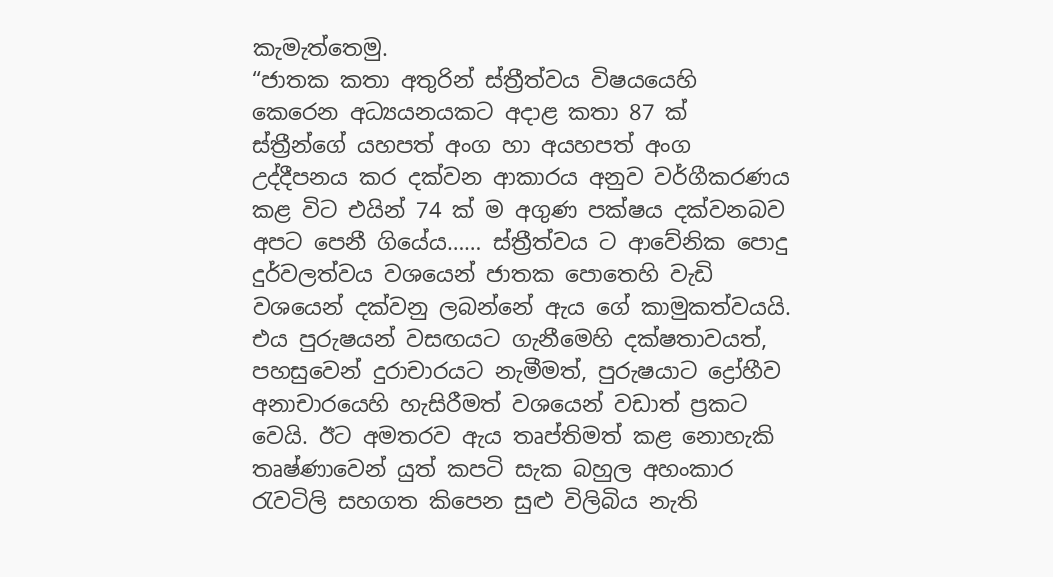කැමැත්තෙමු.
“ජාතක කතා අතුරින් ස්ත්‍රීත්වය විෂයයෙහි කෙරෙන අධ්‍යයනයකට අදාළ කතා 87 ක් ස්ත්‍රීන්ගේ යහපත් අංග හා අයහපත් අංග උද්දීපනය කර දක්වන ආකාරය අනුව වර්ගීකරණය කළ විට එයින් 74 ක් ම අගුණ පක්ෂය දක්වනබව අපට පෙනී ගියේය…… ස්ත්‍රීත්වය ට ආවේනික පොදු දුර්වලත්වය වශයෙන් ජාතක පොතෙහි වැඩි වශයෙන් දක්වනු ලබන්නේ ඇය ගේ කාමුකත්වයයි. එය පුරුෂයන් වසඟයට ගැනීමෙහි දක්ෂතාවයත්,  පහසුවෙන් දුරාචාරයට නැමීමත්, පුරුෂයාට ද්‍රෝහීව අනාචාරයෙහි හැසිරීමත් වශයෙන් වඩාත් ප්‍රකට වෙයි. ඊට අමතරව ඇය තෘප්තිමත් කළ නොහැකි තෘෂ්ණාවෙන් යුත් කපටි සැක බහුල අහංකාර රැවටිලි සහගත කිපෙන සුළු විලිබිය නැති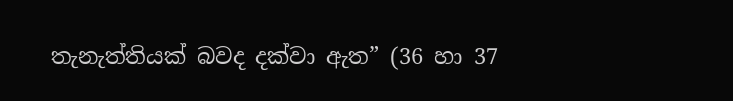තැනැත්තියක් බවද දක්වා ඇත” (36 හා 37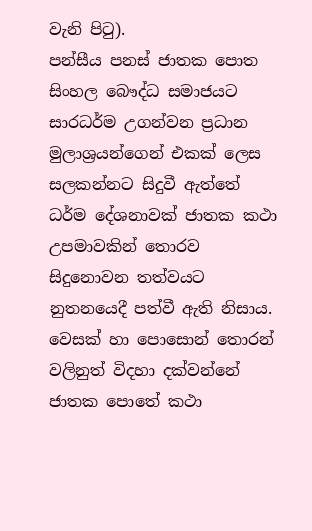වැනි පිටු).
පන්සීය පනස් ජාතක පොත සිංහල බෞද්ධ සමාජයට සාරධර්ම උගන්වන ප්‍රධාන මුලාශ්‍රයන්ගෙන් එකක් ලෙස සලකන්නට සිදුවී ඇත්තේ ධර්ම දේශනාවක් ජාතක කථා උපමාවකින් තොරව සිදුනොවන තත්වයට නුතනයෙදී පත්වී ඇති නිසාය. වෙසක් හා පොසොන් තොරන් වලිනුත් විදහා දක්වන්නේ ජාතක පොතේ කථා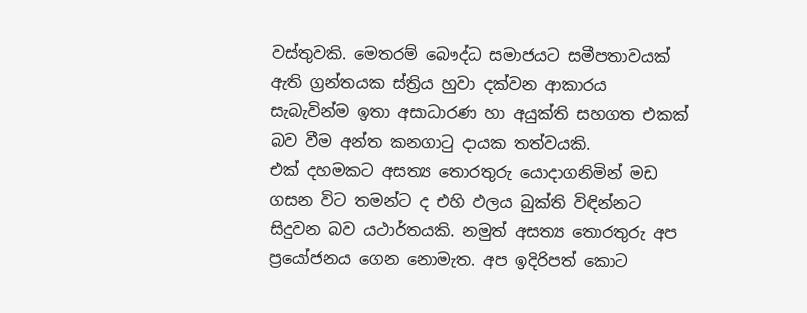වස්තුවකි. මෙතරම් බෞද්ධ සමාජයට සමීපතාවයක් ඇති ග්‍රන්තයක ස්ත්‍රිය හුවා දක්වන ආකාරය සැබැවින්ම ඉතා අසාධාරණ හා අයුක්ති සහගත එකක් බව වීම අන්ත කනගාටු දායක තත්වයකි.
එක් දහමකට අසත්‍ය තොරතුරු යොදාගනිමින් මඩ ගසන විට තමන්ට ද එහි ඵලය බුක්ති විඳින්නට සිදුවන බව යථාර්තයකි. නමුත් අසත්‍ය තොරතුරු අප ප්‍රයෝජනය ගෙන නොමැත. අප ඉදිරිපත් කොට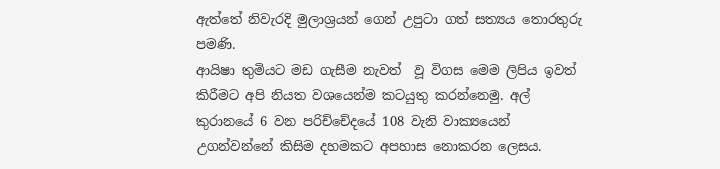ඇත්තේ නිවැරදි මුලාශ්‍රයන් ගෙන් උපුටා ගත් සත්‍යය තොරතුරු පමණි.
ආයිෂා තුමියට මඩ ගැසීම නැවත්  වූ විගස මෙම ලිපිය ඉවත් කිරීමට අපි නියත වශයෙන්ම කටයුතු කරන්නෙමු. අල් කුරානයේ 6 වන පරිච්චේදයේ 108 වැනි වාක්‍යයෙන් උගන්වන්නේ කිසිම දහමකට අපහාස නොකරන ලෙසය.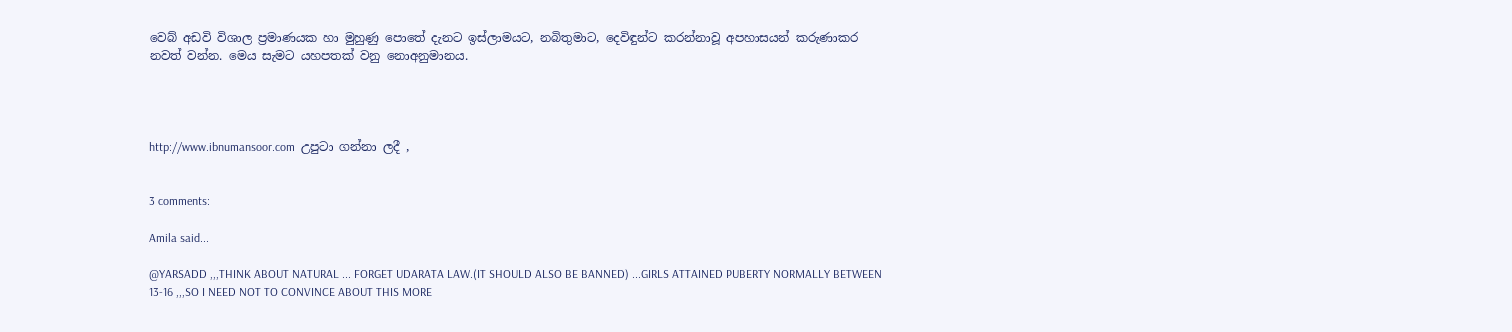වෙබ් අඩවි විශාල ප්‍රමාණයක හා මුහුණු පොතේ දැනට ඉස්ලාමයට, නබිතුමාට, දෙවිඳුන්ට කරන්නාවූ අපහාසයන් කරුණාකර නවත් වන්න. මෙය සැමට යහපතක් වනු නොඅනුමානය.




http://www.ibnumansoor.com  උපුටා ගන්නා ලදී ,


3 comments:

Amila said...

@YARSADD ,,,THINK ABOUT NATURAL ... FORGET UDARATA LAW.(IT SHOULD ALSO BE BANNED) ...GIRLS ATTAINED PUBERTY NORMALLY BETWEEN 13-16 ,,,SO I NEED NOT TO CONVINCE ABOUT THIS MORE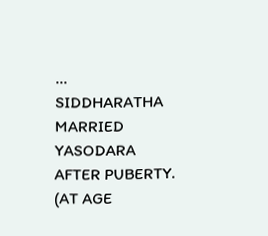...
SIDDHARATHA MARRIED YASODARA AFTER PUBERTY. (AT AGE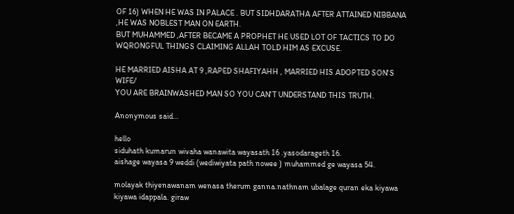OF 16) WHEN HE WAS IN PALACE . BUT SIDHDARATHA AFTER ATTAINED NIBBANA ,HE WAS NOBLEST MAN ON EARTH.
BUT MUHAMMED ,AFTER BECAME A PROPHET HE USED LOT OF TACTICS TO DO WQRONGFUL THINGS CLAIMING ALLAH TOLD HIM AS EXCUSE.

HE MARRIED AISHA AT 9 ,RAPED SHAFIYAHH , MARRIED HIS ADOPTED SON'S WIFE/
YOU ARE BRAINWASHED MAN SO YOU CAN'T UNDERSTAND THIS TRUTH.

Anonymous said...

hello
siduhath kumarun wivaha wanawita wayasath 16 .yasodarageth 16.
aishage wayasa 9 weddi (wediwiyata path nowee ) muhammed ge wayasa 54.

molayak thiyenawanam wenasa therum ganna.nathnam ubalage quran eka kiyawa kiyawa idappala. giraw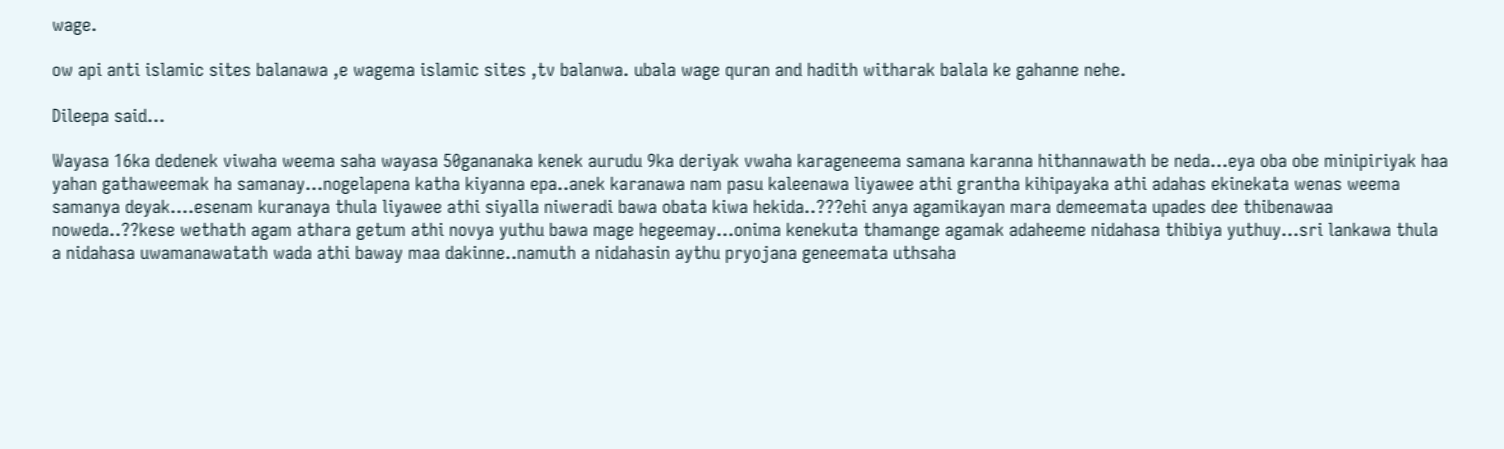wage.

ow api anti islamic sites balanawa ,e wagema islamic sites ,tv balanwa. ubala wage quran and hadith witharak balala ke gahanne nehe.

Dileepa said...

Wayasa 16ka dedenek viwaha weema saha wayasa 50gananaka kenek aurudu 9ka deriyak vwaha karageneema samana karanna hithannawath be neda...eya oba obe minipiriyak haa yahan gathaweemak ha samanay...nogelapena katha kiyanna epa..anek karanawa nam pasu kaleenawa liyawee athi grantha kihipayaka athi adahas ekinekata wenas weema samanya deyak....esenam kuranaya thula liyawee athi siyalla niweradi bawa obata kiwa hekida..???ehi anya agamikayan mara demeemata upades dee thibenawaa noweda..??kese wethath agam athara getum athi novya yuthu bawa mage hegeemay...onima kenekuta thamange agamak adaheeme nidahasa thibiya yuthuy...sri lankawa thula a nidahasa uwamanawatath wada athi baway maa dakinne..namuth a nidahasin aythu pryojana geneemata uthsaha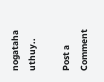nogataha uthuy..

Post a Comment